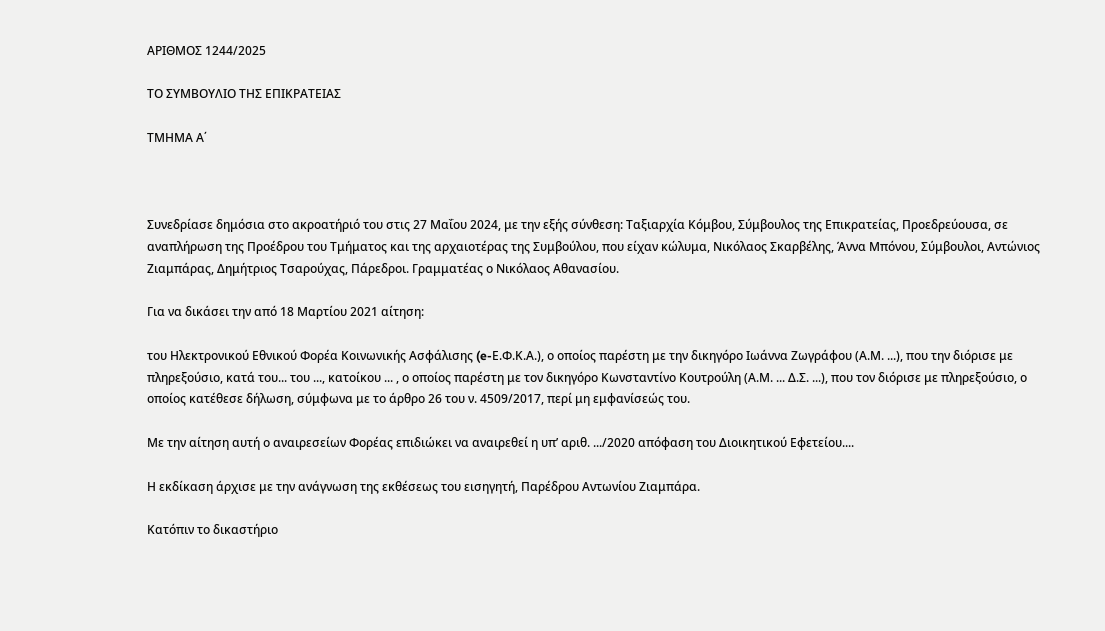ΑΡΙΘΜΟΣ 1244/2025

ΤΟ ΣΥΜΒΟΥΛΙΟ ΤΗΣ ΕΠΙΚΡΑΤΕΙΑΣ

ΤΜΗΜΑ Α΄



Συνεδρίασε δημόσια στο ακροατήριό του στις 27 Μαΐου 2024, με την εξής σύνθεση: Ταξιαρχία Κόμβου, Σύμβουλος της Επικρατείας, Προεδρεύουσα, σε αναπλήρωση της Προέδρου του Τμήματος και της αρχαιοτέρας της Συμβούλου, που είχαν κώλυμα, Νικόλαος Σκαρβέλης, Άννα Μπόνου, Σύμβουλοι, Αντώνιος Ζιαμπάρας, Δημήτριος Τσαρούχας, Πάρεδροι. Γραμματέας ο Νικόλαος Αθανασίου.

Για να δικάσει την από 18 Μαρτίου 2021 αίτηση:

του Ηλεκτρονικού Εθνικού Φορέα Κοινωνικής Ασφάλισης (e-Ε.Φ.Κ.Α.), ο οποίος παρέστη με την δικηγόρο Ιωάννα Ζωγράφου (Α.Μ. ...), που την διόρισε με πληρεξούσιο, κατά του... του ..., κατοίκου ... , ο οποίος παρέστη με τον δικηγόρο Κωνσταντίνο Κουτρούλη (Α.Μ. ... Δ.Σ. ...), που τον διόρισε με πληρεξούσιο, ο οποίος κατέθεσε δήλωση, σύμφωνα με το άρθρο 26 του ν. 4509/2017, περί μη εμφανίσεώς του.

Με την αίτηση αυτή ο αναιρεσείων Φορέας επιδιώκει να αναιρεθεί η υπ’ αριθ. .../2020 απόφαση του Διοικητικού Εφετείου....

Η εκδίκαση άρχισε με την ανάγνωση της εκθέσεως του εισηγητή, Παρέδρου Αντωνίου Ζιαμπάρα.

Κατόπιν το δικαστήριο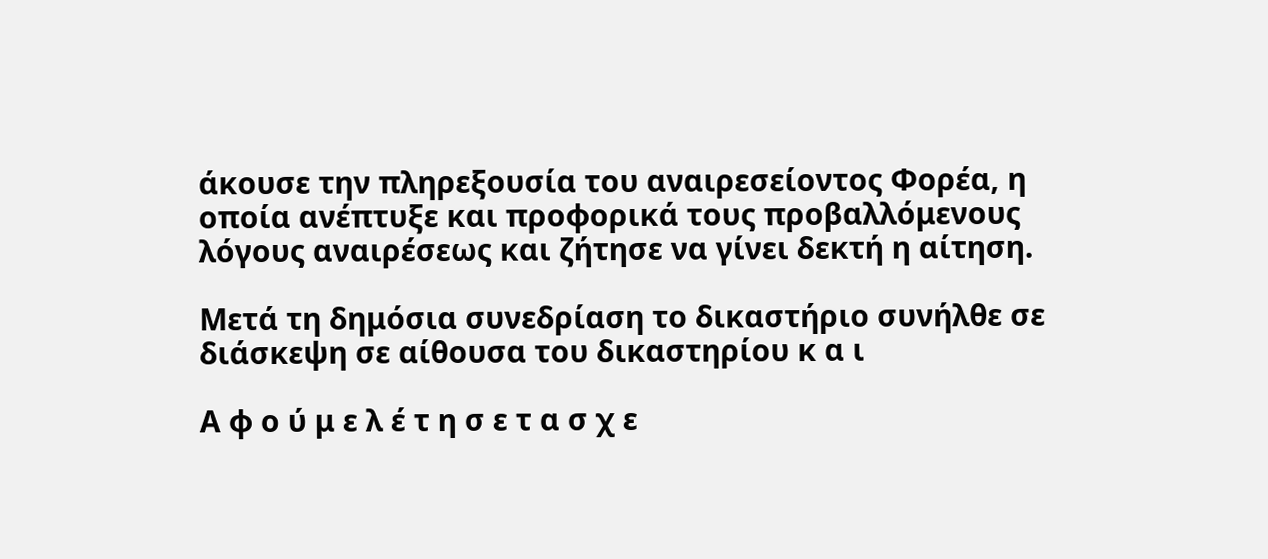άκουσε την πληρεξουσία του αναιρεσείοντος Φορέα, η οποία ανέπτυξε και προφορικά τους προβαλλόμενους λόγους αναιρέσεως και ζήτησε να γίνει δεκτή η αίτηση.

Μετά τη δημόσια συνεδρίαση το δικαστήριο συνήλθε σε διάσκεψη σε αίθουσα του δικαστηρίου κ α ι

Α φ ο ύ μ ε λ έ τ η σ ε τ α σ χ ε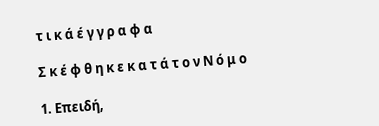τ ι κ ά έ γ γ ρ α φ α

Σ κ έ φ θ η κ ε κ α τ ά τ ο ν Ν ό μ ο

1. Επειδή,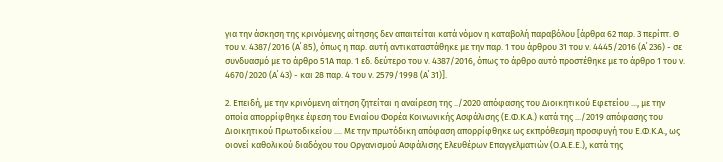για την άσκηση της κρινόμενης αίτησης δεν απαιτείται κατά νόμον η καταβολή παραβόλου [άρθρα 62 παρ. 3 περίπτ. Θ του ν. 4387/2016 (Α΄ 85), όπως η παρ. αυτή αντικαταστάθηκε με την παρ. 1 του άρθρου 31 του ν. 4445/2016 (Α΄ 236) - σε συνδυασμό με το άρθρο 51Α παρ. 1 εδ. δεύτερο του ν. 4387/2016, όπως το άρθρο αυτό προστέθηκε με το άρθρο 1 του ν. 4670/2020 (Α΄ 43) - και 28 παρ. 4 του ν. 2579/1998 (Α΄ 31)].

2. Επειδή, με την κρινόμενη αίτηση ζητείται η αναίρεση της ../2020 απόφασης του Διοικητικού Εφετείου ..., με την οποία απορρίφθηκε έφεση του Ενιαίου Φορέα Κοινωνικής Ασφάλισης (Ε.Φ.Κ.Α.) κατά της .../2019 απόφασης του Διοικητικού Πρωτοδικείου .... Με την πρωτόδικη απόφαση απορρίφθηκε ως εκπρόθεσμη προσφυγή του Ε.Φ.Κ.Α., ως οιονεί καθολικού διαδόχου του Οργανισμού Ασφάλισης Ελευθέρων Επαγγελματιών (Ο.Α.Ε.Ε.), κατά της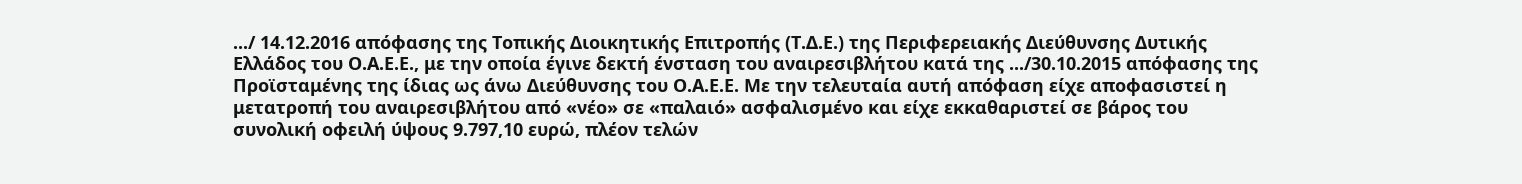.../ 14.12.2016 απόφασης της Τοπικής Διοικητικής Επιτροπής (Τ.Δ.Ε.) της Περιφερειακής Διεύθυνσης Δυτικής Ελλάδος του Ο.Α.Ε.Ε., με την οποία έγινε δεκτή ένσταση του αναιρεσιβλήτου κατά της .../30.10.2015 απόφασης της Προϊσταμένης της ίδιας ως άνω Διεύθυνσης του Ο.Α.Ε.Ε. Με την τελευταία αυτή απόφαση είχε αποφασιστεί η μετατροπή του αναιρεσιβλήτου από «νέο» σε «παλαιό» ασφαλισμένο και είχε εκκαθαριστεί σε βάρος του συνολική οφειλή ύψους 9.797,10 ευρώ, πλέον τελών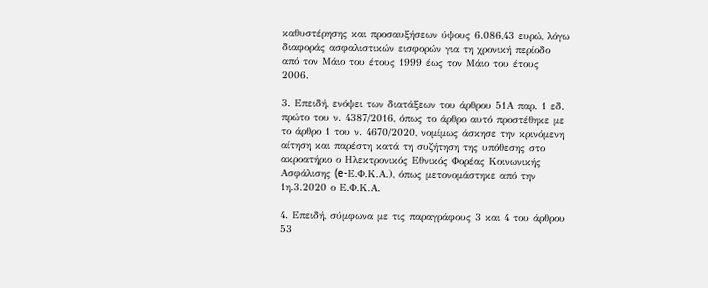καθυστέρησης και προσαυξήσεων ύψους 6.086,43 ευρώ, λόγω διαφοράς ασφαλιστικών εισφορών για τη χρονική περίοδο από τον Μάιο του έτους 1999 έως τον Μάιο του έτους 2006.

3. Επειδή, ενόψει των διατάξεων του άρθρου 51Α παρ. 1 εδ. πρώτο του ν. 4387/2016, όπως το άρθρο αυτό προστέθηκε με το άρθρο 1 του ν. 4670/2020, νομίμως άσκησε την κρινόμενη αίτηση και παρέστη κατά τη συζήτηση της υπόθεσης στο ακροατήριο ο Ηλεκτρονικός Εθνικός Φορέας Κοινωνικής Ασφάλισης (e-Ε.Φ.Κ.Α.), όπως μετονομάστηκε από την 1η.3.2020 ο Ε.Φ.Κ.Α.

4. Επειδή, σύμφωνα με τις παραγράφους 3 και 4 του άρθρου 53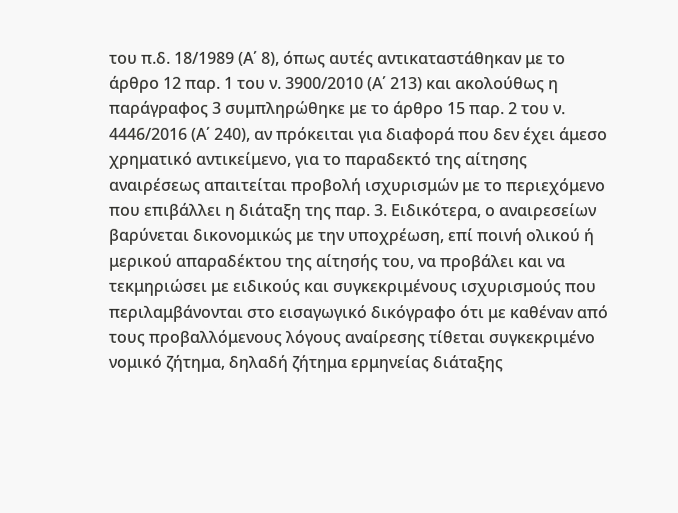του π.δ. 18/1989 (Α΄ 8), όπως αυτές αντικαταστάθηκαν με το άρθρο 12 παρ. 1 του ν. 3900/2010 (Α΄ 213) και ακολούθως η παράγραφος 3 συμπληρώθηκε με το άρθρο 15 παρ. 2 του ν. 4446/2016 (Α΄ 240), αν πρόκειται για διαφορά που δεν έχει άμεσο χρηματικό αντικείμενο, για το παραδεκτό της αίτησης αναιρέσεως απαιτείται προβολή ισχυρισμών με το περιεχόμενο που επιβάλλει η διάταξη της παρ. 3. Ειδικότερα, ο αναιρεσείων βαρύνεται δικονομικώς με την υποχρέωση, επί ποινή ολικού ή μερικού απαραδέκτου της αίτησής του, να προβάλει και να τεκμηριώσει με ειδικούς και συγκεκριμένους ισχυρισμούς που περιλαμβάνονται στο εισαγωγικό δικόγραφο ότι με καθέναν από τους προβαλλόμενους λόγους αναίρεσης τίθεται συγκεκριμένο νομικό ζήτημα, δηλαδή ζήτημα ερμηνείας διάταξης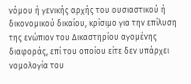νόμου ή γενικής αρχής του ουσιαστικού ή δικονομικού δικαίου, κρίσιμο για την επίλυση της ενώπιον του Δικαστηρίου αγομένης διαφοράς, επί του οποίου είτε δεν υπάρχει νομολογία του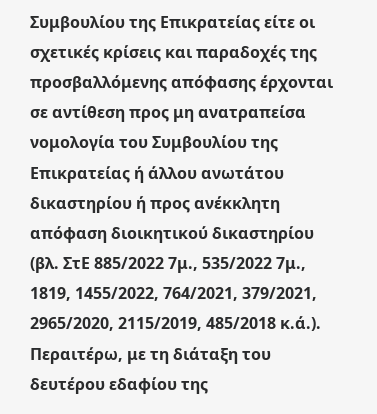Συμβουλίου της Επικρατείας είτε οι σχετικές κρίσεις και παραδοχές της προσβαλλόμενης απόφασης έρχονται σε αντίθεση προς μη ανατραπείσα νομολογία του Συμβουλίου της Επικρατείας ή άλλου ανωτάτου δικαστηρίου ή προς ανέκκλητη απόφαση διοικητικού δικαστηρίου (βλ. ΣτΕ 885/2022 7μ., 535/2022 7μ., 1819, 1455/2022, 764/2021, 379/2021, 2965/2020, 2115/2019, 485/2018 κ.ά.). Περαιτέρω, με τη διάταξη του δευτέρου εδαφίου της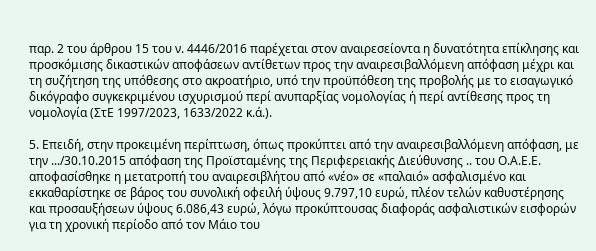παρ. 2 του άρθρου 15 του ν. 4446/2016 παρέχεται στον αναιρεσείοντα η δυνατότητα επίκλησης και προσκόμισης δικαστικών αποφάσεων αντίθετων προς την αναιρεσιβαλλόμενη απόφαση μέχρι και τη συζήτηση της υπόθεσης στο ακροατήριο, υπό την προϋπόθεση της προβολής με το εισαγωγικό δικόγραφο συγκεκριμένου ισχυρισμού περί ανυπαρξίας νομολογίας ή περί αντίθεσης προς τη νομολογία (ΣτΕ 1997/2023, 1633/2022 κ.ά.).

5. Επειδή, στην προκειμένη περίπτωση, όπως προκύπτει από την αναιρεσιβαλλόμενη απόφαση, με την .../30.10.2015 απόφαση της Προϊσταμένης της Περιφερειακής Διεύθυνσης .. του Ο.Α.Ε.Ε. αποφασίσθηκε η μετατροπή του αναιρεσιβλήτου από «νέο» σε «παλαιό» ασφαλισμένο και εκκαθαρίστηκε σε βάρος του συνολική οφειλή ύψους 9.797,10 ευρώ, πλέον τελών καθυστέρησης και προσαυξήσεων ύψους 6.086,43 ευρώ, λόγω προκύπτουσας διαφοράς ασφαλιστικών εισφορών για τη χρονική περίοδο από τον Μάιο του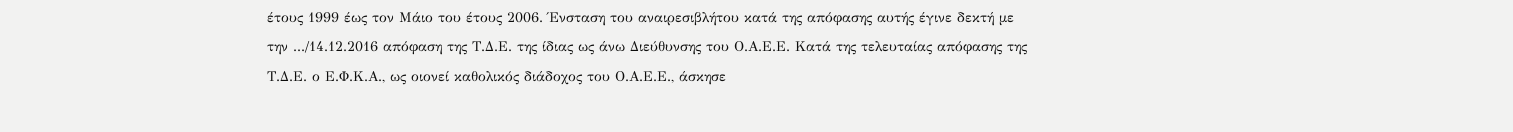έτους 1999 έως τον Μάιο του έτους 2006. Ένσταση του αναιρεσιβλήτου κατά της απόφασης αυτής έγινε δεκτή με την .../14.12.2016 απόφαση της Τ.Δ.Ε. της ίδιας ως άνω Διεύθυνσης του Ο.Α.Ε.Ε. Κατά της τελευταίας απόφασης της Τ.Δ.Ε. ο Ε.Φ.Κ.Α., ως οιονεί καθολικός διάδοχος του Ο.Α.Ε.Ε., άσκησε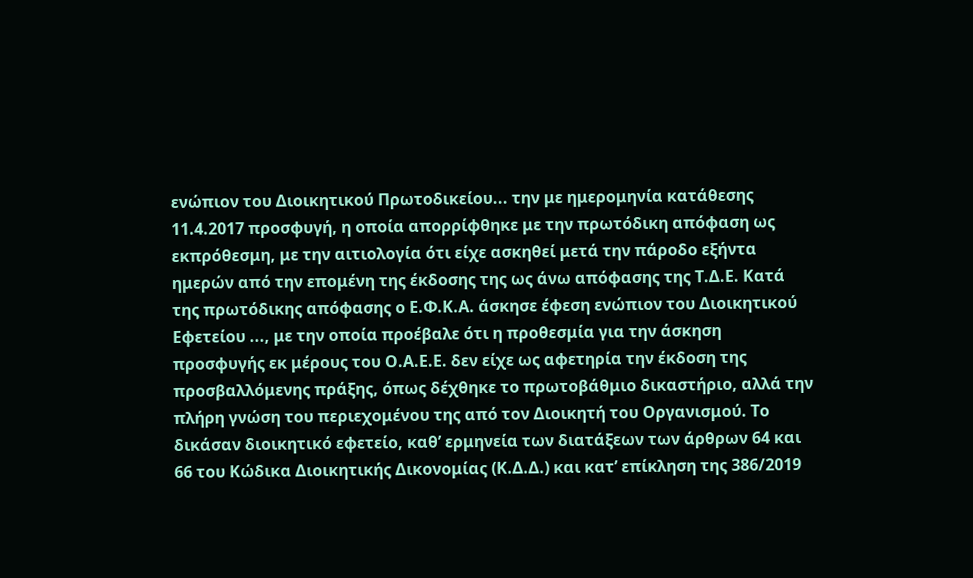ενώπιον του Διοικητικού Πρωτοδικείου... την με ημερομηνία κατάθεσης 11.4.2017 προσφυγή, η οποία απορρίφθηκε με την πρωτόδικη απόφαση ως εκπρόθεσμη, με την αιτιολογία ότι είχε ασκηθεί μετά την πάροδο εξήντα ημερών από την επομένη της έκδοσης της ως άνω απόφασης της Τ.Δ.Ε. Κατά της πρωτόδικης απόφασης ο Ε.Φ.Κ.Α. άσκησε έφεση ενώπιον του Διοικητικού Εφετείου ..., με την οποία προέβαλε ότι η προθεσμία για την άσκηση προσφυγής εκ μέρους του Ο.Α.Ε.Ε. δεν είχε ως αφετηρία την έκδοση της προσβαλλόμενης πράξης, όπως δέχθηκε το πρωτοβάθμιο δικαστήριο, αλλά την πλήρη γνώση του περιεχομένου της από τον Διοικητή του Οργανισμού. Το δικάσαν διοικητικό εφετείο, καθ’ ερμηνεία των διατάξεων των άρθρων 64 και 66 του Κώδικα Διοικητικής Δικονομίας (Κ.Δ.Δ.) και κατ’ επίκληση της 386/2019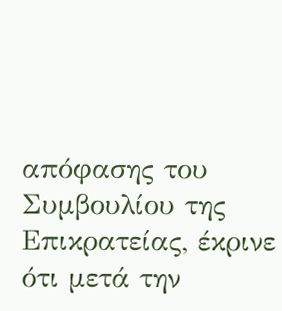απόφασης του Συμβουλίου της Επικρατείας, έκρινε ότι μετά την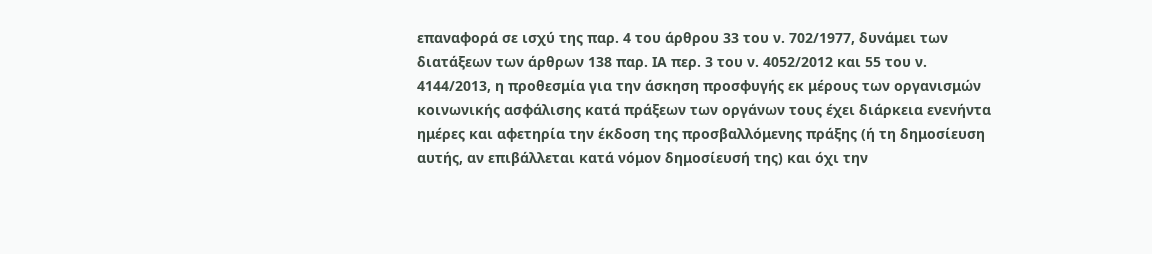επαναφορά σε ισχύ της παρ. 4 του άρθρου 33 του ν. 702/1977, δυνάμει των διατάξεων των άρθρων 138 παρ. ΙΑ περ. 3 του ν. 4052/2012 και 55 του ν. 4144/2013, η προθεσμία για την άσκηση προσφυγής εκ μέρους των οργανισμών κοινωνικής ασφάλισης κατά πράξεων των οργάνων τους έχει διάρκεια ενενήντα ημέρες και αφετηρία την έκδοση της προσβαλλόμενης πράξης (ή τη δημοσίευση αυτής, αν επιβάλλεται κατά νόμον δημοσίευσή της) και όχι την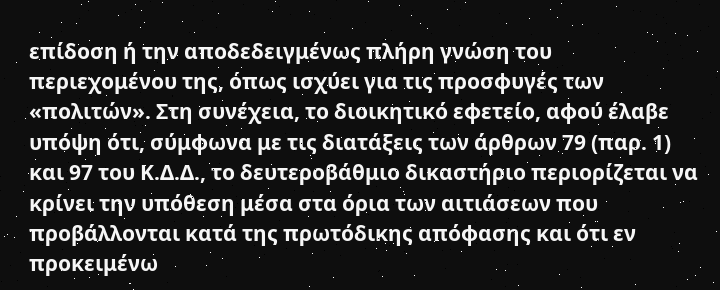επίδοση ή την αποδεδειγμένως πλήρη γνώση του περιεχομένου της, όπως ισχύει για τις προσφυγές των «πολιτών». Στη συνέχεια, το διοικητικό εφετείο, αφού έλαβε υπόψη ότι, σύμφωνα με τις διατάξεις των άρθρων 79 (παρ. 1) και 97 του Κ.Δ.Δ., το δευτεροβάθμιο δικαστήριο περιορίζεται να κρίνει την υπόθεση μέσα στα όρια των αιτιάσεων που προβάλλονται κατά της πρωτόδικης απόφασης και ότι εν προκειμένω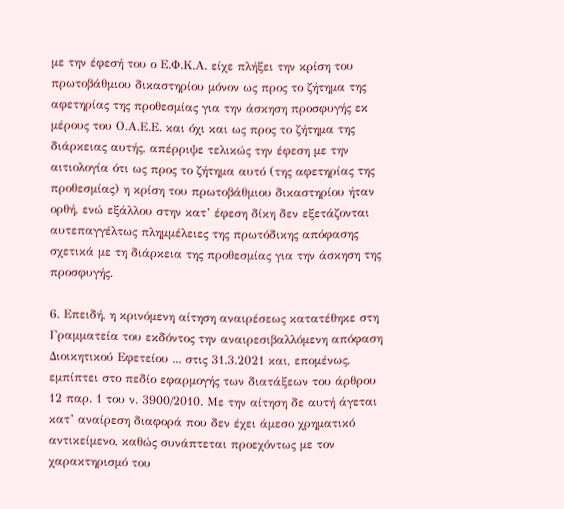με την έφεσή του ο Ε.Φ.Κ.Α. είχε πλήξει την κρίση του πρωτοβάθμιου δικαστηρίου μόνον ως προς το ζήτημα της αφετηρίας της προθεσμίας για την άσκηση προσφυγής εκ μέρους του Ο.Α.Ε.Ε. και όχι και ως προς το ζήτημα της διάρκειας αυτής, απέρριψε τελικώς την έφεση με την αιτιολογία ότι ως προς το ζήτημα αυτό (της αφετηρίας της προθεσμίας) η κρίση του πρωτοβάθμιου δικαστηρίου ήταν ορθή, ενώ εξάλλου στην κατ’ έφεση δίκη δεν εξετάζονται αυτεπαγγέλτως πλημμέλειες της πρωτόδικης απόφασης σχετικά με τη διάρκεια της προθεσμίας για την άσκηση της προσφυγής.

6. Επειδή, η κρινόμενη αίτηση αναιρέσεως κατατέθηκε στη Γραμματεία του εκδόντος την αναιρεσιβαλλόμενη απόφαση Διοικητικού Εφετείου ... στις 31.3.2021 και, επομένως, εμπίπτει στο πεδίο εφαρμογής των διατάξεων του άρθρου 12 παρ. 1 του ν. 3900/2010. Με την αίτηση δε αυτή άγεται κατ’ αναίρεση διαφορά που δεν έχει άμεσο χρηματικό αντικείμενο, καθώς συνάπτεται προεχόντως με τον χαρακτηρισμό του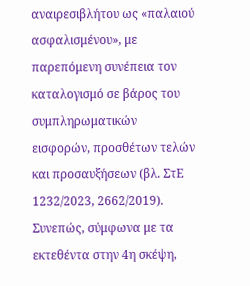αναιρεσιβλήτου ως «παλαιού ασφαλισμένου», με παρεπόμενη συνέπεια τον καταλογισμό σε βάρος του συμπληρωματικών εισφορών, προσθέτων τελών και προσαυξήσεων (βλ. ΣτΕ 1232/2023, 2662/2019). Συνεπώς, σύμφωνα με τα εκτεθέντα στην 4η σκέψη,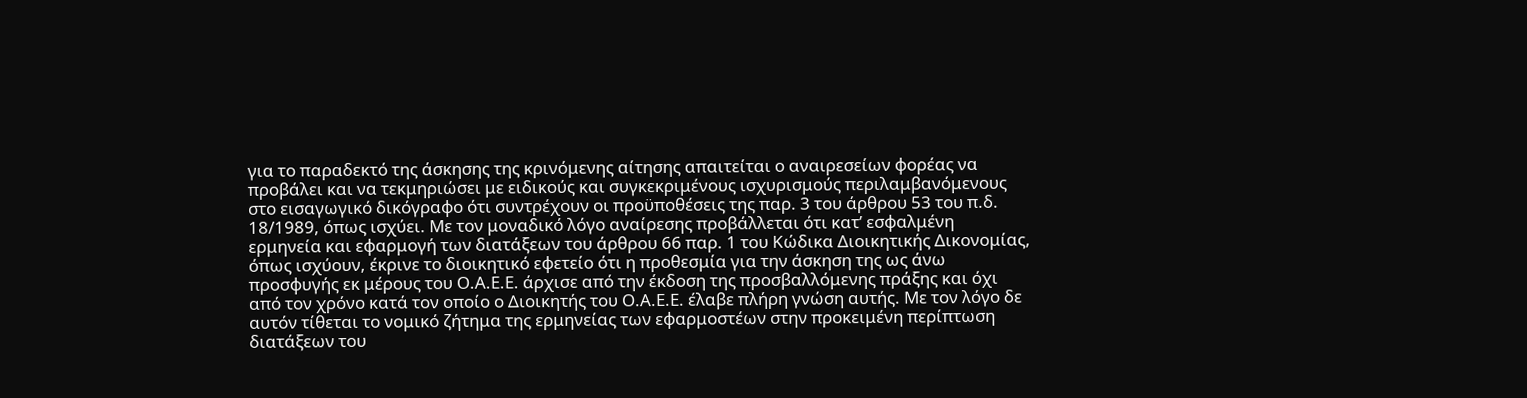για το παραδεκτό της άσκησης της κρινόμενης αίτησης απαιτείται ο αναιρεσείων φορέας να προβάλει και να τεκμηριώσει με ειδικούς και συγκεκριμένους ισχυρισμούς περιλαμβανόμενους στο εισαγωγικό δικόγραφο ότι συντρέχουν οι προϋποθέσεις της παρ. 3 του άρθρου 53 του π.δ. 18/1989, όπως ισχύει. Με τον μοναδικό λόγο αναίρεσης προβάλλεται ότι κατ’ εσφαλμένη ερμηνεία και εφαρμογή των διατάξεων του άρθρου 66 παρ. 1 του Κώδικα Διοικητικής Δικονομίας, όπως ισχύουν, έκρινε το διοικητικό εφετείο ότι η προθεσμία για την άσκηση της ως άνω προσφυγής εκ μέρους του Ο.Α.Ε.Ε. άρχισε από την έκδοση της προσβαλλόμενης πράξης και όχι από τον χρόνο κατά τον οποίο ο Διοικητής του Ο.Α.Ε.Ε. έλαβε πλήρη γνώση αυτής. Με τον λόγο δε αυτόν τίθεται το νομικό ζήτημα της ερμηνείας των εφαρμοστέων στην προκειμένη περίπτωση διατάξεων του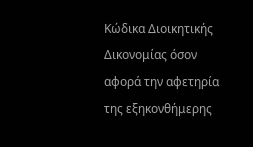Κώδικα Διοικητικής Δικονομίας όσον αφορά την αφετηρία της εξηκονθήμερης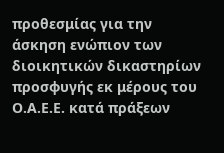προθεσμίας για την άσκηση ενώπιον των διοικητικών δικαστηρίων προσφυγής εκ μέρους του Ο.Α.Ε.Ε. κατά πράξεων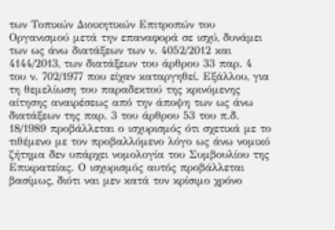των Τοπικών Διοικητικών Επιτροπών του Οργανισμού μετά την επαναφορά σε ισχύ, δυνάμει των ως άνω διατάξεων των ν. 4052/2012 και 4144/2013, των διατάξεων του άρθρου 33 παρ. 4 του ν. 702/1977 που είχαν καταργηθεί. Εξάλλου, για τη θεμελίωση του παραδεκτού της κρινόμενης αίτησης αναιρέσεως από την άποψη των ως άνω διατάξεων της παρ. 3 του άρθρου 53 του π.δ. 18/1989 προβάλλεται ο ισχυρισμός ότι σχετικά με το τιθέμενο με τον προβαλλόμενο λόγο ως άνω νομικό ζήτημα δεν υπάρχει νομολογία του Συμβουλίου της Επικρατείας. Ο ισχυρισμός αυτός προβάλλεται βασίμως, διότι ναι μεν κατά τον κρίσιμο χρόνο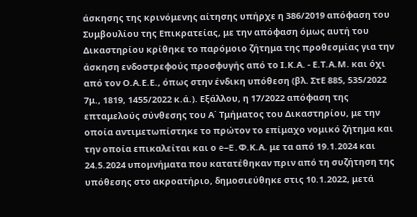άσκησης της κρινόμενης αίτησης υπήρχε η 386/2019 απόφαση του Συμβουλίου της Επικρατείας, με την απόφαση όμως αυτή του Δικαστηρίου κρίθηκε το παρόμοιο ζήτημα της προθεσμίας για την άσκηση ενδοστρεφούς προσφυγής από το Ι.Κ.Α. - Ε.Τ.Α.Μ. και όχι από τον Ο.Α.Ε.Ε., όπως στην ένδικη υπόθεση (βλ. ΣτΕ 885, 535/2022 7μ., 1819, 1455/2022 κ.ά.). Εξάλλου, η 17/2022 απόφαση της επταμελούς σύνθεσης του Α΄ Τμήματος του Δικαστηρίου, με την οποία αντιμετωπίστηκε το πρώτον το επίμαχο νομικό ζήτημα και την οποία επικαλείται και ο e–E.Φ.Κ.Α. με τα από 19.1.2024 και 24.5.2024 υπομνήματα που κατατέθηκαν πριν από τη συζήτηση της υπόθεσης στο ακροατήριο, δημοσιεύθηκε στις 10.1.2022, μετά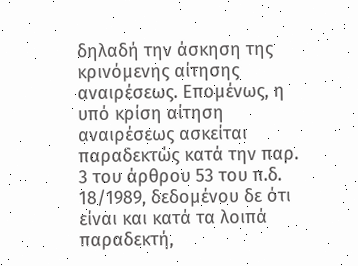δηλαδή την άσκηση της κρινόμενης αίτησης αναιρέσεως. Επομένως, η υπό κρίση αίτηση αναιρέσεως ασκείται παραδεκτώς κατά την παρ. 3 του άρθρου 53 του π.δ. 18/1989, δεδομένου δε ότι είναι και κατά τα λοιπά παραδεκτή,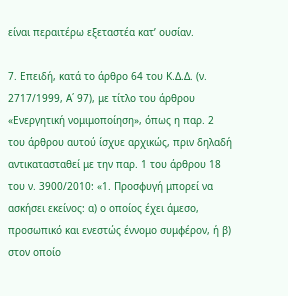είναι περαιτέρω εξεταστέα κατ’ ουσίαν.

7. Επειδή, κατά το άρθρο 64 του Κ.Δ.Δ. (ν. 2717/1999, Α΄ 97), με τίτλο του άρθρου «Ενεργητική νομιμοποίηση», όπως η παρ. 2 του άρθρου αυτού ίσχυε αρχικώς, πριν δηλαδή αντικατασταθεί με την παρ. 1 του άρθρου 18 του ν. 3900/2010: «1. Προσφυγή μπορεί να ασκήσει εκείνος: α) ο οποίος έχει άμεσο, προσωπικό και ενεστώς έννομο συμφέρον, ή β) στον οποίο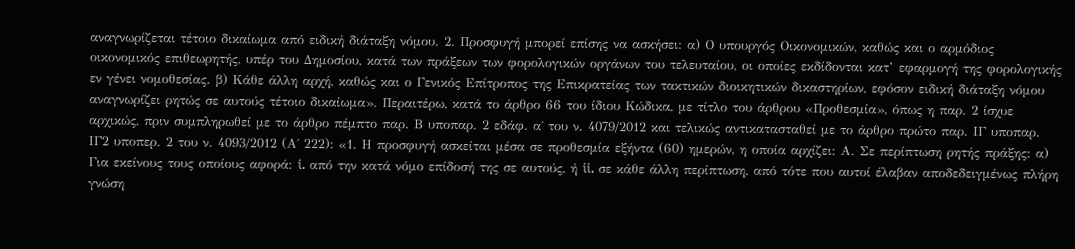αναγνωρίζεται τέτοιο δικαίωμα από ειδική διάταξη νόμου. 2. Προσφυγή μπορεί επίσης να ασκήσει: α) Ο υπουργός Οικονομικών, καθώς και ο αρμόδιος οικονομικός επιθεωρητής, υπέρ του Δημοσίου, κατά των πράξεων των φορολογικών οργάνων του τελευταίου, οι οποίες εκδίδονται κατ’ εφαρμογή της φορολογικής εν γένει νομοθεσίας. β) Κάθε άλλη αρχή, καθώς και ο Γενικός Επίτροπος της Επικρατείας των τακτικών διοικητικών δικαστηρίων, εφόσον ειδική διάταξη νόμου αναγνωρίζει ρητώς σε αυτούς τέτοιο δικαίωμα». Περαιτέρω, κατά το άρθρο 66 του ίδιου Κώδικα, με τίτλο του άρθρου «Προθεσμία», όπως η παρ. 2 ίσχυε αρχικώς, πριν συμπληρωθεί με το άρθρο πέμπτο παρ. Β υποπαρ. 2 εδάφ. α΄ του ν. 4079/2012 και τελικώς αντικατασταθεί με το άρθρο πρώτο παρ. ΙΓ υποπαρ. ΙΓ2 υποπερ. 2 του ν. 4093/2012 (Α΄ 222): «1. Η προσφυγή ασκείται μέσα σε προθεσμία εξήντα (60) ημερών, η οποία αρχίζει: Α. Σε περίπτωση ρητής πράξης: α) Για εκείνους τους οποίους αφορά: i. από την κατά νόμο επίδοσή της σε αυτούς, ή ii. σε κάθε άλλη περίπτωση, από τότε που αυτοί έλαβαν αποδεδειγμένως πλήρη γνώση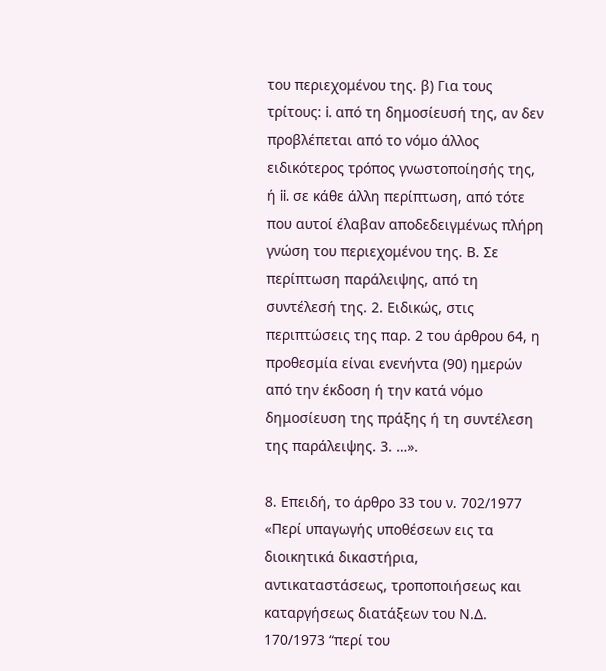του περιεχομένου της. β) Για τους τρίτους: i. από τη δημοσίευσή της, αν δεν προβλέπεται από το νόμο άλλος ειδικότερος τρόπος γνωστοποίησής της, ή ii. σε κάθε άλλη περίπτωση, από τότε που αυτοί έλαβαν αποδεδειγμένως πλήρη γνώση του περιεχομένου της. Β. Σε περίπτωση παράλειψης, από τη συντέλεσή της. 2. Ειδικώς, στις περιπτώσεις της παρ. 2 του άρθρου 64, η προθεσμία είναι ενενήντα (90) ημερών από την έκδοση ή την κατά νόμο δημοσίευση της πράξης ή τη συντέλεση της παράλειψης. 3. …».

8. Επειδή, το άρθρο 33 του ν. 702/1977 «Περί υπαγωγής υποθέσεων εις τα διοικητικά δικαστήρια, αντικαταστάσεως, τροποποιήσεως και καταργήσεως διατάξεων του Ν.Δ. 170/1973 “περί του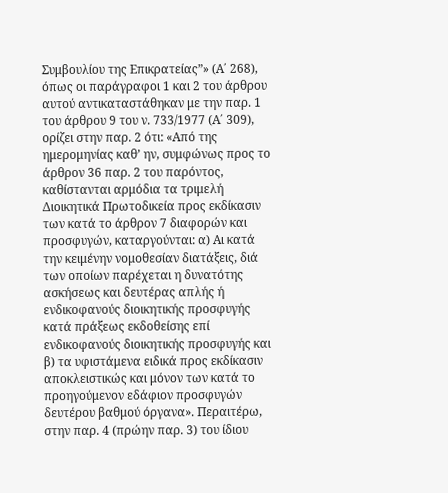Συμβουλίου της Επικρατείας”» (Α΄ 268), όπως οι παράγραφοι 1 και 2 του άρθρου αυτού αντικαταστάθηκαν με την παρ. 1 του άρθρου 9 του ν. 733/1977 (Α΄ 309), ορίζει στην παρ. 2 ότι: «Από της ημερομηνίας καθ’ ην, συμφώνως προς το άρθρον 36 παρ. 2 του παρόντος, καθίστανται αρμόδια τα τριμελή Διοικητικά Πρωτοδικεία προς εκδίκασιν των κατά το άρθρον 7 διαφορών και προσφυγών, καταργούνται: α) Αι κατά την κειμένην νομοθεσίαν διατάξεις, διά των οποίων παρέχεται η δυνατότης ασκήσεως και δευτέρας απλής ή ενδικοφανούς διοικητικής προσφυγής κατά πράξεως εκδοθείσης επί ενδικοφανούς διοικητικής προσφυγής και β) τα υφιστάμενα ειδικά προς εκδίκασιν αποκλειστικώς και μόνον των κατά το προηγούμενον εδάφιον προσφυγών δευτέρου βαθμού όργανα». Περαιτέρω, στην παρ. 4 (πρώην παρ. 3) του ίδιου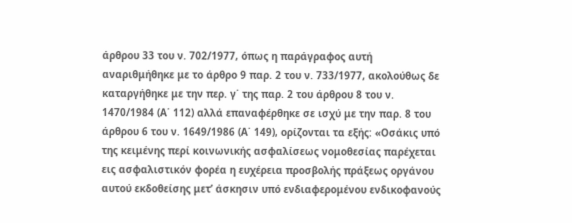άρθρου 33 του ν. 702/1977, όπως η παράγραφος αυτή αναριθμήθηκε με το άρθρο 9 παρ. 2 του ν. 733/1977, ακολούθως δε καταργήθηκε με την περ. γ΄ της παρ. 2 του άρθρου 8 του ν. 1470/1984 (Α΄ 112) αλλά επαναφέρθηκε σε ισχύ με την παρ. 8 του άρθρου 6 του ν. 1649/1986 (Α΄ 149), ορίζονται τα εξής: «Οσάκις υπό της κειμένης περί κοινωνικής ασφαλίσεως νομοθεσίας παρέχεται εις ασφαλιστικόν φορέα η ευχέρεια προσβολής πράξεως οργάνου αυτού εκδοθείσης μετ’ άσκησιν υπό ενδιαφερομένου ενδικοφανούς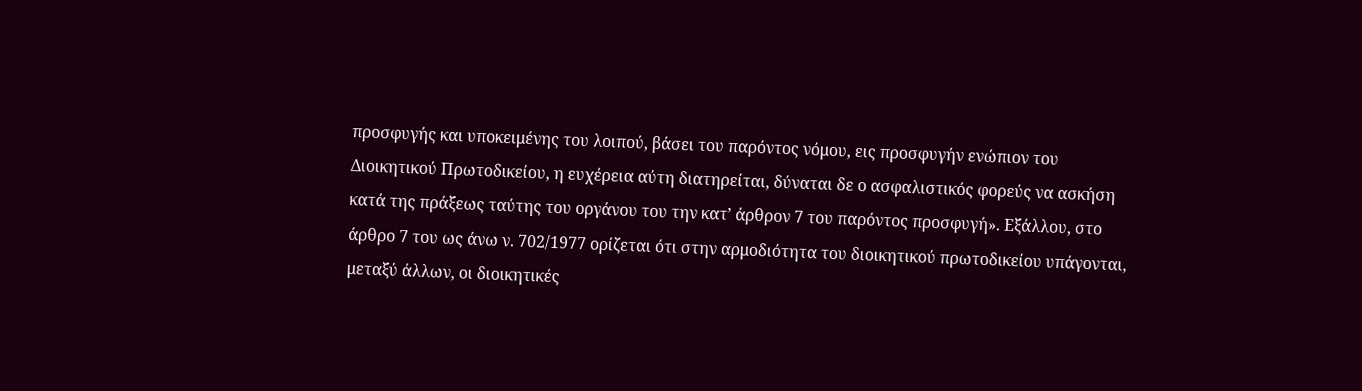προσφυγής και υποκειμένης του λοιπού, βάσει του παρόντος νόμου, εις προσφυγήν ενώπιον του Διοικητικού Πρωτοδικείου, η ευχέρεια αύτη διατηρείται, δύναται δε ο ασφαλιστικός φορεύς να ασκήση κατά της πράξεως ταύτης του οργάνου του την κατ’ άρθρον 7 του παρόντος προσφυγή». Εξάλλου, στο άρθρο 7 του ως άνω ν. 702/1977 ορίζεται ότι στην αρμοδιότητα του διοικητικού πρωτοδικείου υπάγονται, μεταξύ άλλων, οι διοικητικές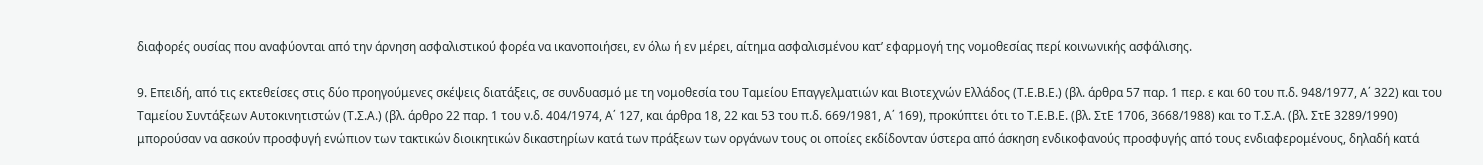διαφορές ουσίας που αναφύονται από την άρνηση ασφαλιστικού φορέα να ικανοποιήσει, εν όλω ή εν μέρει, αίτημα ασφαλισμένου κατ’ εφαρμογή της νομοθεσίας περί κοινωνικής ασφάλισης.

9. Επειδή, από τις εκτεθείσες στις δύο προηγούμενες σκέψεις διατάξεις, σε συνδυασμό με τη νομοθεσία του Ταμείου Επαγγελματιών και Βιοτεχνών Ελλάδος (Τ.Ε.Β.Ε.) (βλ. άρθρα 57 παρ. 1 περ. ε και 60 του π.δ. 948/1977, Α΄ 322) και του Ταμείου Συντάξεων Αυτοκινητιστών (Τ.Σ.Α.) (βλ. άρθρο 22 παρ. 1 του ν.δ. 404/1974, Α΄ 127, και άρθρα 18, 22 και 53 του π.δ. 669/1981, Α΄ 169), προκύπτει ότι το Τ.Ε.Β.Ε. (βλ. ΣτΕ 1706, 3668/1988) και το Τ.Σ.Α. (βλ. ΣτΕ 3289/1990) μπορούσαν να ασκούν προσφυγή ενώπιον των τακτικών διοικητικών δικαστηρίων κατά των πράξεων των οργάνων τους οι οποίες εκδίδονταν ύστερα από άσκηση ενδικοφανούς προσφυγής από τους ενδιαφερομένους, δηλαδή κατά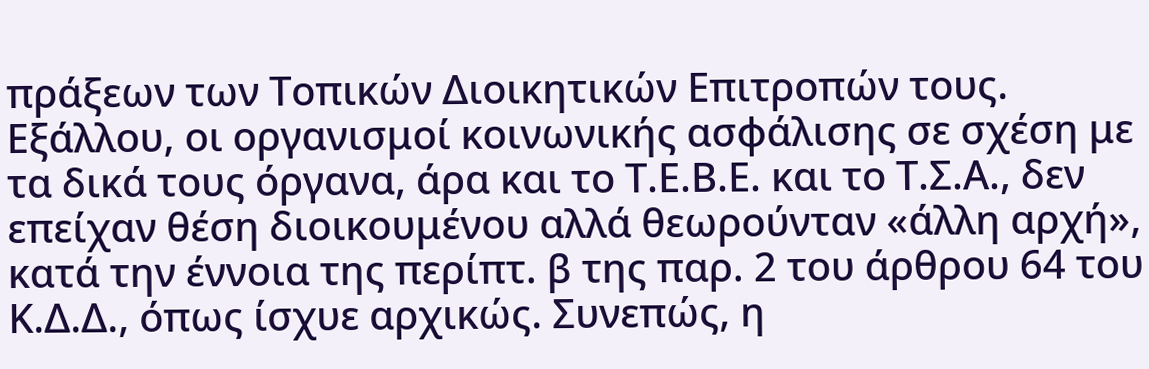πράξεων των Τοπικών Διοικητικών Επιτροπών τους. Εξάλλου, οι οργανισμοί κοινωνικής ασφάλισης σε σχέση με τα δικά τους όργανα, άρα και το Τ.Ε.Β.Ε. και το Τ.Σ.Α., δεν επείχαν θέση διοικουμένου αλλά θεωρούνταν «άλλη αρχή», κατά την έννοια της περίπτ. β της παρ. 2 του άρθρου 64 του Κ.Δ.Δ., όπως ίσχυε αρχικώς. Συνεπώς, η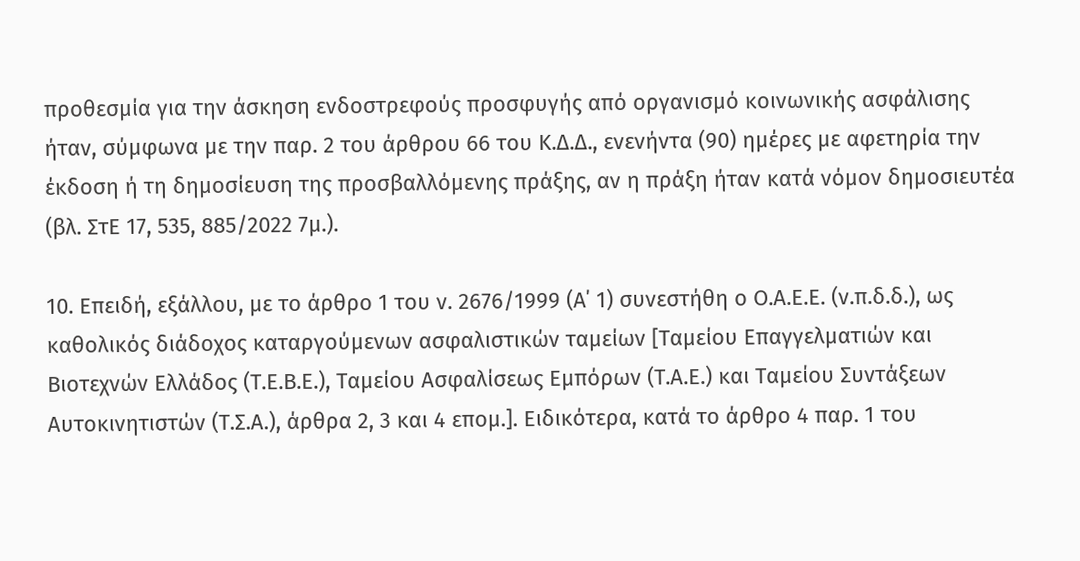προθεσμία για την άσκηση ενδοστρεφούς προσφυγής από οργανισμό κοινωνικής ασφάλισης ήταν, σύμφωνα με την παρ. 2 του άρθρου 66 του Κ.Δ.Δ., ενενήντα (90) ημέρες με αφετηρία την έκδοση ή τη δημοσίευση της προσβαλλόμενης πράξης, αν η πράξη ήταν κατά νόμον δημοσιευτέα (βλ. ΣτΕ 17, 535, 885/2022 7μ.).

10. Επειδή, εξάλλου, με το άρθρο 1 του ν. 2676/1999 (Α΄ 1) συνεστήθη ο Ο.Α.Ε.Ε. (ν.π.δ.δ.), ως καθολικός διάδοχος καταργούμενων ασφαλιστικών ταμείων [Ταμείου Επαγγελματιών και Βιοτεχνών Ελλάδος (Τ.Ε.Β.Ε.), Ταμείου Ασφαλίσεως Εμπόρων (Τ.Α.Ε.) και Ταμείου Συντάξεων Αυτοκινητιστών (Τ.Σ.Α.), άρθρα 2, 3 και 4 επομ.]. Ειδικότερα, κατά το άρθρο 4 παρ. 1 του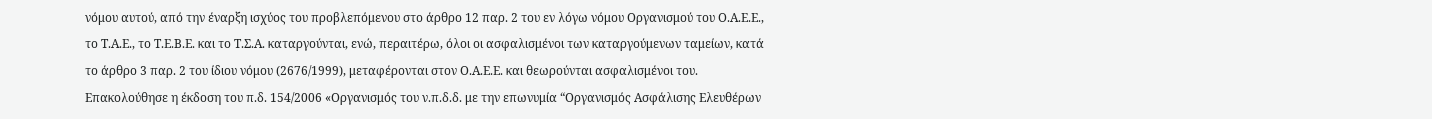νόμου αυτού, από την έναρξη ισχύος του προβλεπόμενου στο άρθρο 12 παρ. 2 του εν λόγω νόμου Οργανισμού του Ο.Α.Ε.Ε., το Τ.Α.Ε., το Τ.Ε.Β.Ε. και το Τ.Σ.Α. καταργούνται, ενώ, περαιτέρω, όλοι οι ασφαλισμένοι των καταργούμενων ταμείων, κατά το άρθρο 3 παρ. 2 του ίδιου νόμου (2676/1999), μεταφέρονται στον Ο.Α.Ε.Ε. και θεωρούνται ασφαλισμένοι του. Επακολούθησε η έκδοση του π.δ. 154/2006 «Οργανισμός του ν.π.δ.δ. με την επωνυμία “Οργανισμός Ασφάλισης Ελευθέρων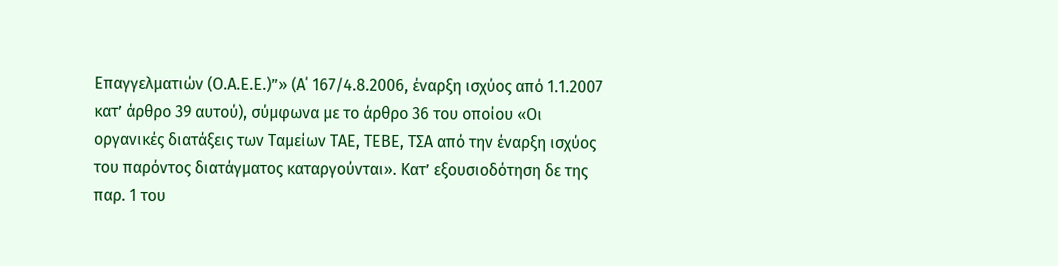Επαγγελματιών (Ο.Α.Ε.Ε.)”» (Α΄ 167/4.8.2006, έναρξη ισχύος από 1.1.2007 κατ’ άρθρο 39 αυτού), σύμφωνα με το άρθρο 36 του οποίου «Οι οργανικές διατάξεις των Ταμείων ΤΑΕ, ΤΕΒΕ, ΤΣΑ από την έναρξη ισχύος του παρόντος διατάγματος καταργούνται». Κατ’ εξουσιοδότηση δε της παρ. 1 του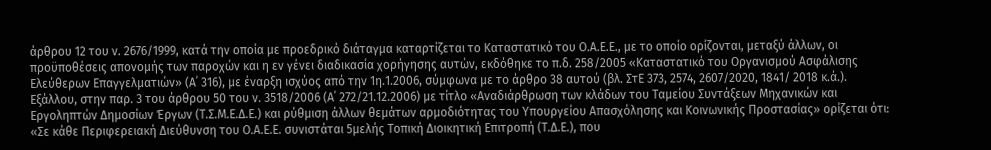άρθρου 12 του ν. 2676/1999, κατά την οποία με προεδρικό διάταγμα καταρτίζεται το Καταστατικό του Ο.Α.Ε.Ε., με το οποίο ορίζονται, μεταξύ άλλων, οι προϋποθέσεις απονομής των παροχών και η εν γένει διαδικασία χορήγησης αυτών, εκδόθηκε το π.δ. 258/2005 «Καταστατικό του Οργανισμού Ασφάλισης Ελεύθερων Επαγγελματιών» (Α΄ 316), με έναρξη ισχύος από την 1η.1.2006, σύμφωνα με το άρθρο 38 αυτού (βλ. ΣτΕ 373, 2574, 2607/2020, 1841/ 2018 κ.ά.). Εξάλλου, στην παρ. 3 του άρθρου 50 του ν. 3518/2006 (Α΄ 272/21.12.2006) με τίτλο «Αναδιάρθρωση των κλάδων του Ταμείου Συντάξεων Μηχανικών και Εργοληπτών Δημοσίων Έργων (Τ.Σ.Μ.Ε.Δ.Ε.) και ρύθμιση άλλων θεμάτων αρμοδιότητας του Υπουργείου Απασχόλησης και Κοινωνικής Προστασίας» ορίζεται ότι: «Σε κάθε Περιφερειακή Διεύθυνση του Ο.Α.Ε.Ε. συνιστάται 5μελής Τοπική Διοικητική Επιτροπή (Τ.Δ.Ε.), που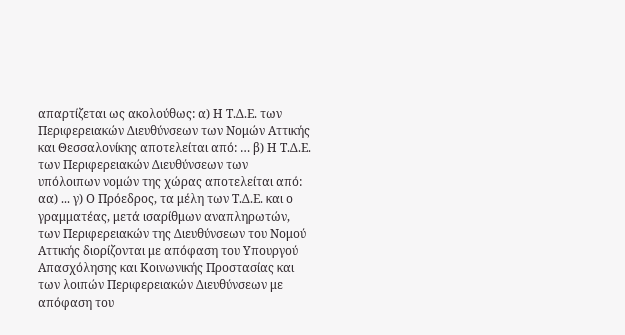απαρτίζεται ως ακολούθως: α) Η Τ.Δ.Ε. των Περιφερειακών Διευθύνσεων των Νομών Αττικής και Θεσσαλονίκης αποτελείται από: … β) Η Τ.Δ.Ε. των Περιφερειακών Διευθύνσεων των υπόλοιπων νομών της χώρας αποτελείται από: αα) ... γ) Ο Πρόεδρος, τα μέλη των Τ.Δ.Ε. και ο γραμματέας, μετά ισαρίθμων αναπληρωτών, των Περιφερειακών της Διευθύνσεων του Νομού Αττικής διορίζονται με απόφαση του Υπουργού Απασχόλησης και Κοινωνικής Προστασίας και των λοιπών Περιφερειακών Διευθύνσεων με απόφαση του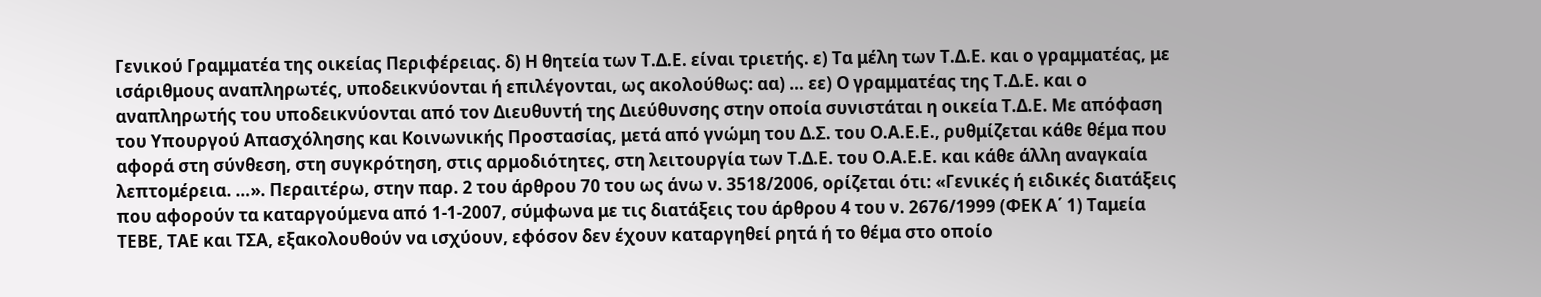Γενικού Γραμματέα της οικείας Περιφέρειας. δ) Η θητεία των Τ.Δ.Ε. είναι τριετής. ε) Τα μέλη των Τ.Δ.Ε. και ο γραμματέας, με ισάριθμους αναπληρωτές, υποδεικνύονται ή επιλέγονται, ως ακολούθως: αα) … εε) Ο γραμματέας της Τ.Δ.Ε. και ο αναπληρωτής του υποδεικνύονται από τον Διευθυντή της Διεύθυνσης στην οποία συνιστάται η οικεία Τ.Δ.Ε. Με απόφαση του Υπουργού Απασχόλησης και Κοινωνικής Προστασίας, μετά από γνώμη του Δ.Σ. του Ο.Α.Ε.Ε., ρυθμίζεται κάθε θέμα που αφορά στη σύνθεση, στη συγκρότηση, στις αρμοδιότητες, στη λειτουργία των Τ.Δ.Ε. του Ο.Α.Ε.Ε. και κάθε άλλη αναγκαία λεπτομέρεια. …». Περαιτέρω, στην παρ. 2 του άρθρου 70 του ως άνω ν. 3518/2006, ορίζεται ότι: «Γενικές ή ειδικές διατάξεις που αφορούν τα καταργούμενα από 1-1-2007, σύμφωνα με τις διατάξεις του άρθρου 4 του ν. 2676/1999 (ΦΕΚ Α΄ 1) Ταμεία ΤΕΒΕ, ΤΑΕ και ΤΣΑ, εξακολουθούν να ισχύουν, εφόσον δεν έχουν καταργηθεί ρητά ή το θέμα στο οποίο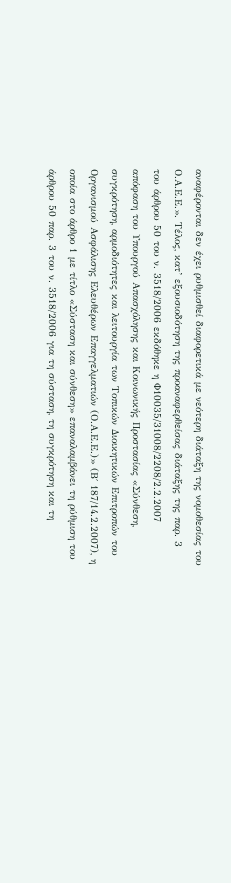αναφέρονται δεν έχει ρυθμισθεί διαφορετικά με νεότερη διάταξη της νομοθεσίας του Ο.Α.Ε.Ε.». Τέλος, κατ’ εξουσιοδότηση της προαναφερθείσας διάταξης της παρ. 3 του άρθρου 50 του ν. 3518/2006 εκδόθηκε η Φ10035/31008/2208/2.2.2007 απόφαση του Υπουργού Απασχόλησης και Κοινωνικής Προστασίας «Σύνθεση, συγκρότηση, αρμοδιότητες και λειτουργία των Τοπικών Διοικητικών Επιτροπών του Οργανισμού Ασφάλισης Ελευθέρων Επαγγελματιών (Ο.Α.Ε.Ε.)» (Β΄ 187/14.2.2007), η οποία στο άρθρο 1 με τίτλο «Σύσταση και σύνθεση» επαναλαμβάνει τη ρύθμιση του άρθρου 50 παρ. 3 του ν. 3518/2006 για τη σύσταση, τη συγκρότηση και τη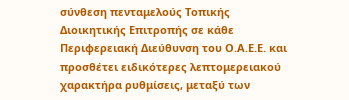σύνθεση πενταμελούς Τοπικής Διοικητικής Επιτροπής σε κάθε Περιφερειακή Διεύθυνση του Ο.Α.Ε.Ε. και προσθέτει ειδικότερες λεπτομερειακού χαρακτήρα ρυθμίσεις, μεταξύ των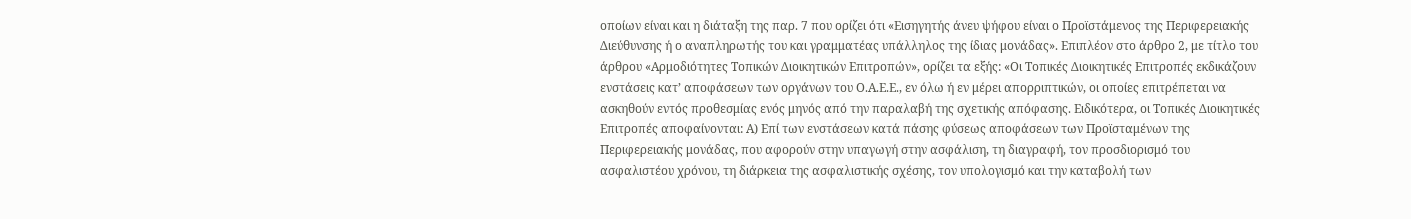οποίων είναι και η διάταξη της παρ. 7 που ορίζει ότι «Εισηγητής άνευ ψήφου είναι ο Προϊστάμενος της Περιφερειακής Διεύθυνσης ή ο αναπληρωτής του και γραμματέας υπάλληλος της ίδιας μονάδας». Επιπλέον στο άρθρο 2, με τίτλο του άρθρου «Αρμοδιότητες Τοπικών Διοικητικών Επιτροπών», ορίζει τα εξής: «Οι Τοπικές Διοικητικές Επιτροπές εκδικάζουν ενστάσεις κατ’ αποφάσεων των οργάνων του Ο.Α.Ε.Ε., εν όλω ή εν μέρει απορριπτικών, οι οποίες επιτρέπεται να ασκηθούν εντός προθεσμίας ενός μηνός από την παραλαβή της σχετικής απόφασης. Ειδικότερα, οι Τοπικές Διοικητικές Επιτροπές αποφαίνονται: Α) Επί των ενστάσεων κατά πάσης φύσεως αποφάσεων των Προϊσταμένων της Περιφερειακής μονάδας, που αφορούν στην υπαγωγή στην ασφάλιση, τη διαγραφή, τον προσδιορισμό του ασφαλιστέου χρόνου, τη διάρκεια της ασφαλιστικής σχέσης, τον υπολογισμό και την καταβολή των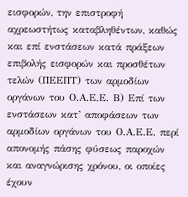εισφορών, την επιστροφή αχρεωστήτως καταβληθέντων, καθώς και επί ενστάσεων κατά πράξεων επιβολής εισφορών και προσθέτων τελών (ΠΕΕΠΤ) των αρμοδίων οργάνων του Ο.Α.Ε.Ε. Β) Επί των ενστάσεων κατ’ αποφάσεων των αρμοδίων οργάνων του Ο.Α.Ε.Ε. περί απονομής πάσης φύσεως παροχών και αναγνώρισης χρόνου, οι οποίες έχουν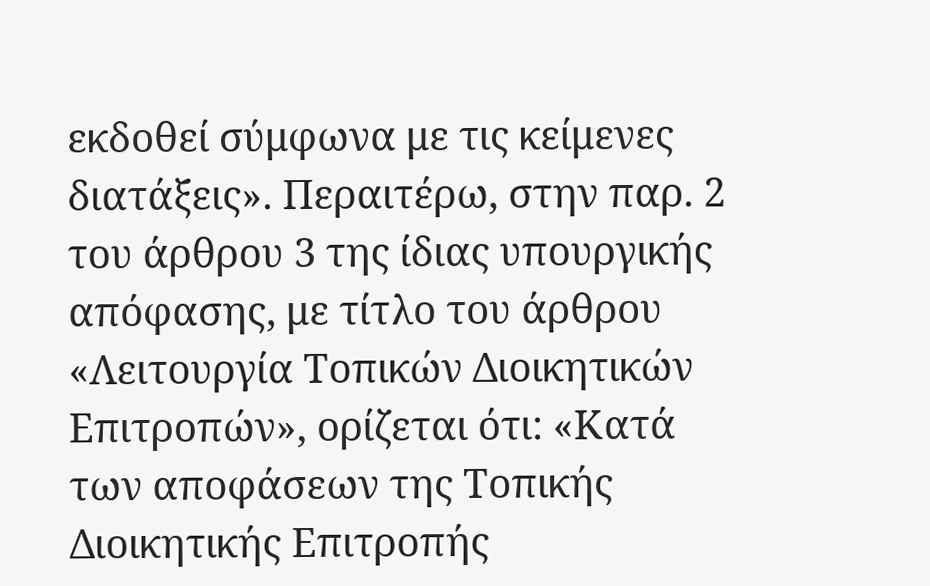εκδοθεί σύμφωνα με τις κείμενες διατάξεις». Περαιτέρω, στην παρ. 2 του άρθρου 3 της ίδιας υπουργικής απόφασης, με τίτλο του άρθρου «Λειτουργία Τοπικών Διοικητικών Επιτροπών», ορίζεται ότι: «Κατά των αποφάσεων της Τοπικής Διοικητικής Επιτροπής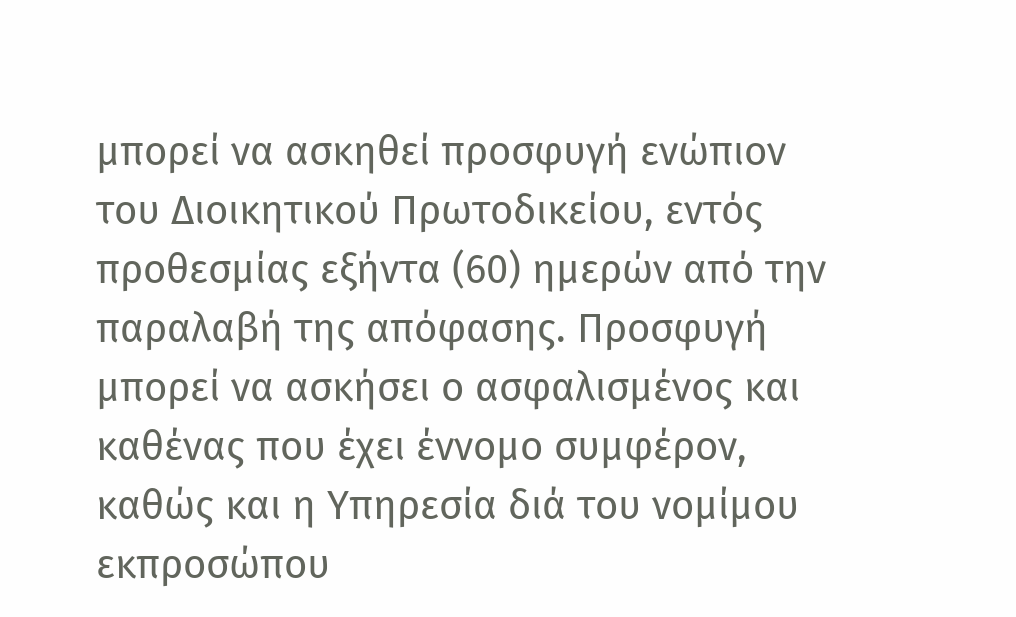μπορεί να ασκηθεί προσφυγή ενώπιον του Διοικητικού Πρωτοδικείου, εντός προθεσμίας εξήντα (60) ημερών από την παραλαβή της απόφασης. Προσφυγή μπορεί να ασκήσει ο ασφαλισμένος και καθένας που έχει έννομο συμφέρον, καθώς και η Υπηρεσία διά του νομίμου εκπροσώπου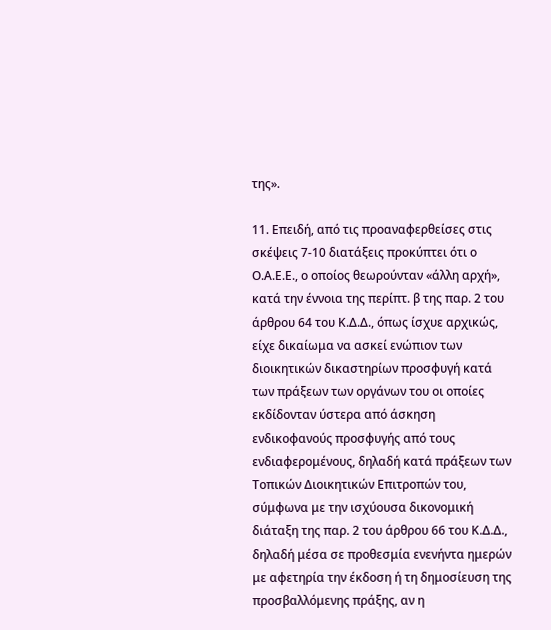της».

11. Επειδή, από τις προαναφερθείσες στις σκέψεις 7-10 διατάξεις προκύπτει ότι ο Ο.Α.Ε.Ε., ο οποίος θεωρούνταν «άλλη αρχή», κατά την έννοια της περίπτ. β της παρ. 2 του άρθρου 64 του Κ.Δ.Δ., όπως ίσχυε αρχικώς, είχε δικαίωμα να ασκεί ενώπιον των διοικητικών δικαστηρίων προσφυγή κατά των πράξεων των οργάνων του οι οποίες εκδίδονταν ύστερα από άσκηση ενδικοφανούς προσφυγής από τους ενδιαφερομένους, δηλαδή κατά πράξεων των Τοπικών Διοικητικών Επιτροπών του, σύμφωνα με την ισχύουσα δικονομική διάταξη της παρ. 2 του άρθρου 66 του Κ.Δ.Δ., δηλαδή μέσα σε προθεσμία ενενήντα ημερών με αφετηρία την έκδοση ή τη δημοσίευση της προσβαλλόμενης πράξης, αν η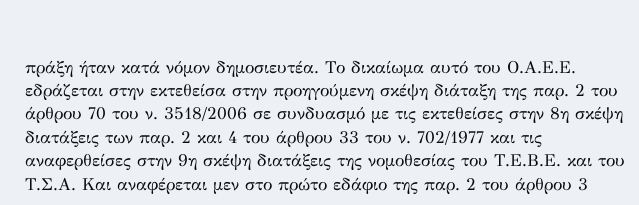πράξη ήταν κατά νόμον δημοσιευτέα. Το δικαίωμα αυτό του Ο.Α.Ε.Ε. εδράζεται στην εκτεθείσα στην προηγούμενη σκέψη διάταξη της παρ. 2 του άρθρου 70 του ν. 3518/2006 σε συνδυασμό με τις εκτεθείσες στην 8η σκέψη διατάξεις των παρ. 2 και 4 του άρθρου 33 του ν. 702/1977 και τις αναφερθείσες στην 9η σκέψη διατάξεις της νομοθεσίας του Τ.Ε.Β.Ε. και του Τ.Σ.Α. Και αναφέρεται μεν στο πρώτο εδάφιο της παρ. 2 του άρθρου 3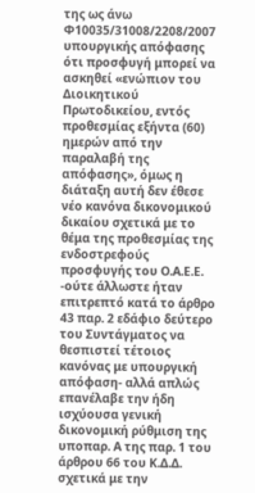της ως άνω Φ10035/31008/2208/2007 υπουργικής απόφασης ότι προσφυγή μπορεί να ασκηθεί «ενώπιον του Διοικητικού Πρωτοδικείου, εντός προθεσμίας εξήντα (60) ημερών από την παραλαβή της απόφασης», όμως η διάταξη αυτή δεν έθεσε νέο κανόνα δικονομικού δικαίου σχετικά με το θέμα της προθεσμίας της ενδοστρεφούς προσφυγής του Ο.Α.Ε.Ε. -ούτε άλλωστε ήταν επιτρεπτό κατά το άρθρο 43 παρ. 2 εδάφιο δεύτερο του Συντάγματος να θεσπιστεί τέτοιος κανόνας με υπουργική απόφαση- αλλά απλώς επανέλαβε την ήδη ισχύουσα γενική δικονομική ρύθμιση της υποπαρ. Α της παρ. 1 του άρθρου 66 του Κ.Δ.Δ. σχετικά με την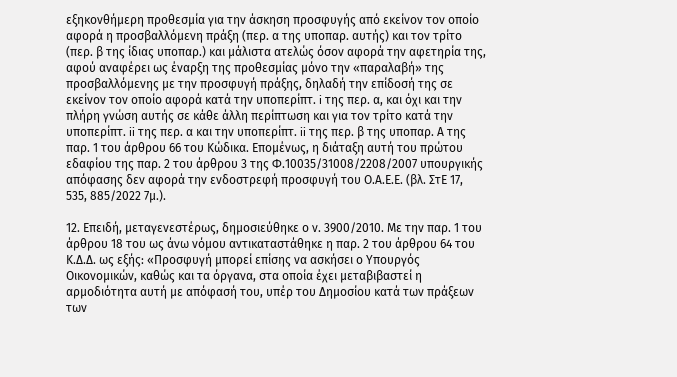εξηκονθήμερη προθεσμία για την άσκηση προσφυγής από εκείνον τον οποίο αφορά η προσβαλλόμενη πράξη (περ. α της υποπαρ. αυτής) και τον τρίτο (περ. β της ίδιας υποπαρ.) και μάλιστα ατελώς όσον αφορά την αφετηρία της, αφού αναφέρει ως έναρξη της προθεσμίας μόνο την «παραλαβή» της προσβαλλόμενης με την προσφυγή πράξης, δηλαδή την επίδοσή της σε εκείνον τον οποίο αφορά κατά την υποπερίπτ. i της περ. α, και όχι και την πλήρη γνώση αυτής σε κάθε άλλη περίπτωση και για τον τρίτο κατά την υποπερίπτ. ii της περ. α και την υποπερίπτ. ii της περ. β της υποπαρ. Α της παρ. 1 του άρθρου 66 του Κώδικα. Επομένως, η διάταξη αυτή του πρώτου εδαφίου της παρ. 2 του άρθρου 3 της Φ.10035/31008/2208/2007 υπουργικής απόφασης δεν αφορά την ενδοστρεφή προσφυγή του Ο.Α.Ε.Ε. (βλ. ΣτΕ 17, 535, 885/2022 7μ.).

12. Επειδή, μεταγενεστέρως, δημοσιεύθηκε ο ν. 3900/2010. Με την παρ. 1 του άρθρου 18 του ως άνω νόμου αντικαταστάθηκε η παρ. 2 του άρθρου 64 του Κ.Δ.Δ. ως εξής: «Προσφυγή μπορεί επίσης να ασκήσει ο Υπουργός Οικονομικών, καθώς και τα όργανα, στα οποία έχει μεταβιβαστεί η αρμοδιότητα αυτή με απόφασή του, υπέρ του Δημοσίου κατά των πράξεων των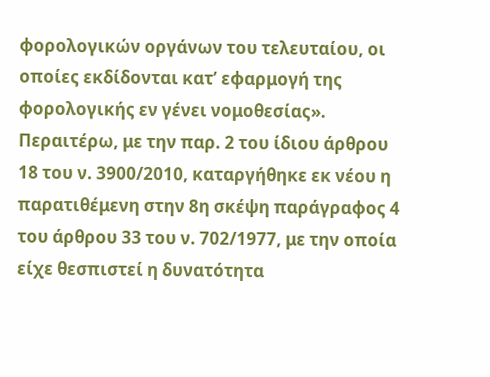φορολογικών οργάνων του τελευταίου, οι οποίες εκδίδονται κατ’ εφαρμογή της φορολογικής εν γένει νομοθεσίας». Περαιτέρω, με την παρ. 2 του ίδιου άρθρου 18 του ν. 3900/2010, καταργήθηκε εκ νέου η παρατιθέμενη στην 8η σκέψη παράγραφος 4 του άρθρου 33 του ν. 702/1977, με την οποία είχε θεσπιστεί η δυνατότητα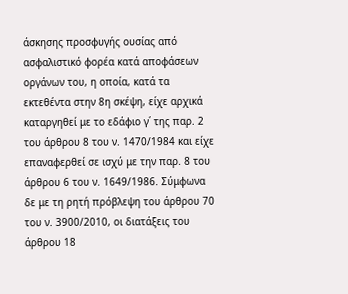άσκησης προσφυγής ουσίας από ασφαλιστικό φορέα κατά αποφάσεων οργάνων του, η οποία, κατά τα εκτεθέντα στην 8η σκέψη, είχε αρχικά καταργηθεί με το εδάφιο γ΄ της παρ. 2 του άρθρου 8 του ν. 1470/1984 και είχε επαναφερθεί σε ισχύ με την παρ. 8 του άρθρου 6 του ν. 1649/1986. Σύμφωνα δε με τη ρητή πρόβλεψη του άρθρου 70 του ν. 3900/2010, οι διατάξεις του άρθρου 18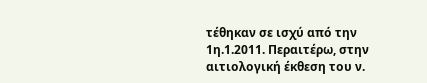τέθηκαν σε ισχύ από την 1η.1.2011. Περαιτέρω, στην αιτιολογική έκθεση του ν.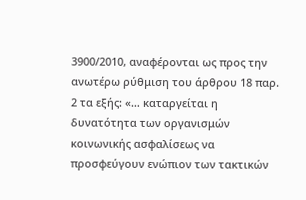3900/2010, αναφέρονται ως προς την ανωτέρω ρύθμιση του άρθρου 18 παρ. 2 τα εξής: «… καταργείται η δυνατότητα των οργανισμών κοινωνικής ασφαλίσεως να προσφεύγουν ενώπιον των τακτικών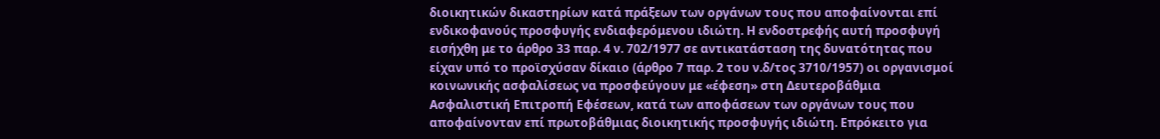διοικητικών δικαστηρίων κατά πράξεων των οργάνων τους που αποφαίνονται επί ενδικοφανούς προσφυγής ενδιαφερόμενου ιδιώτη. Η ενδοστρεφής αυτή προσφυγή εισήχθη με το άρθρο 33 παρ. 4 ν. 702/1977 σε αντικατάσταση της δυνατότητας που είχαν υπό το προϊσχύσαν δίκαιο (άρθρο 7 παρ. 2 του ν.δ/τος 3710/1957) οι οργανισμοί κοινωνικής ασφαλίσεως να προσφεύγουν με «έφεση» στη Δευτεροβάθμια Ασφαλιστική Επιτροπή Εφέσεων, κατά των αποφάσεων των οργάνων τους που αποφαίνονταν επί πρωτοβάθμιας διοικητικής προσφυγής ιδιώτη. Επρόκειτο για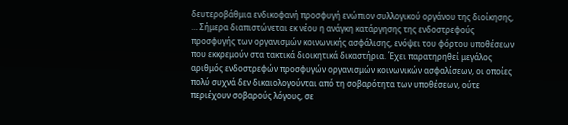δευτεροβάθμια ενδικοφανή προσφυγή ενώπιον συλλογικού οργάνου της διοίκησης, … Σήμερα διαπιστώνεται εκ νέου η ανάγκη κατάργησης της ενδοστρεφούς προσφυγής των οργανισμών κοινωνικής ασφάλισης, ενόψει του φόρτου υποθέσεων που εκκρεμούν στα τακτικά διοικητικά δικαστήρια. Έχει παρατηρηθεί μεγάλος αριθμός ενδοστρεφών προσφυγών οργανισμών κοινωνικών ασφαλίσεων, οι οποίες πολύ συχνά δεν δικαιολογούνται από τη σοβαρότητα των υποθέσεων, ούτε περιέχουν σοβαρούς λόγους, σε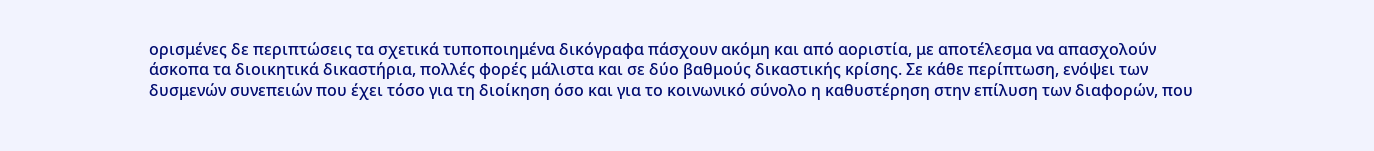ορισμένες δε περιπτώσεις τα σχετικά τυποποιημένα δικόγραφα πάσχουν ακόμη και από αοριστία, με αποτέλεσμα να απασχολούν άσκοπα τα διοικητικά δικαστήρια, πολλές φορές μάλιστα και σε δύο βαθμούς δικαστικής κρίσης. Σε κάθε περίπτωση, ενόψει των δυσμενών συνεπειών που έχει τόσο για τη διοίκηση όσο και για το κοινωνικό σύνολο η καθυστέρηση στην επίλυση των διαφορών, που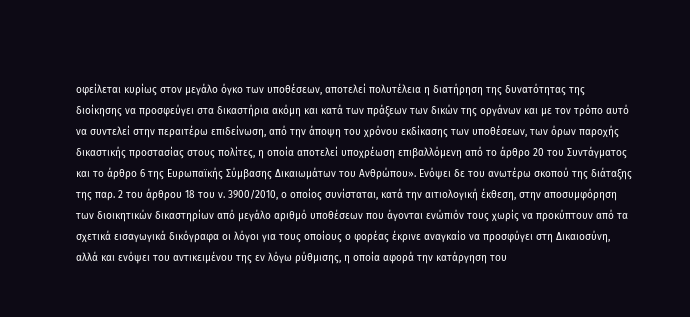οφείλεται κυρίως στον μεγάλο όγκο των υποθέσεων, αποτελεί πολυτέλεια η διατήρηση της δυνατότητας της διοίκησης να προσφεύγει στα δικαστήρια ακόμη και κατά των πράξεων των δικών της οργάνων και με τον τρόπο αυτό να συντελεί στην περαιτέρω επιδείνωση, από την άποψη του χρόνου εκδίκασης των υποθέσεων, των όρων παροχής δικαστικής προστασίας στους πολίτες, η οποία αποτελεί υποχρέωση επιβαλλόμενη από το άρθρο 20 του Συντάγματος και το άρθρο 6 της Ευρωπαϊκής Σύμβασης Δικαιωμάτων του Ανθρώπου». Ενόψει δε του ανωτέρω σκοπού της διάταξης της παρ. 2 του άρθρου 18 του ν. 3900/2010, ο οποίος συνίσταται, κατά την αιτιολογική έκθεση, στην αποσυμφόρηση των διοικητικών δικαστηρίων από μεγάλο αριθμό υποθέσεων που άγονται ενώπιόν τους χωρίς να προκύπτουν από τα σχετικά εισαγωγικά δικόγραφα οι λόγοι για τους οποίους ο φορέας έκρινε αναγκαίο να προσφύγει στη Δικαιοσύνη, αλλά και ενόψει του αντικειμένου της εν λόγω ρύθμισης, η οποία αφορά την κατάργηση του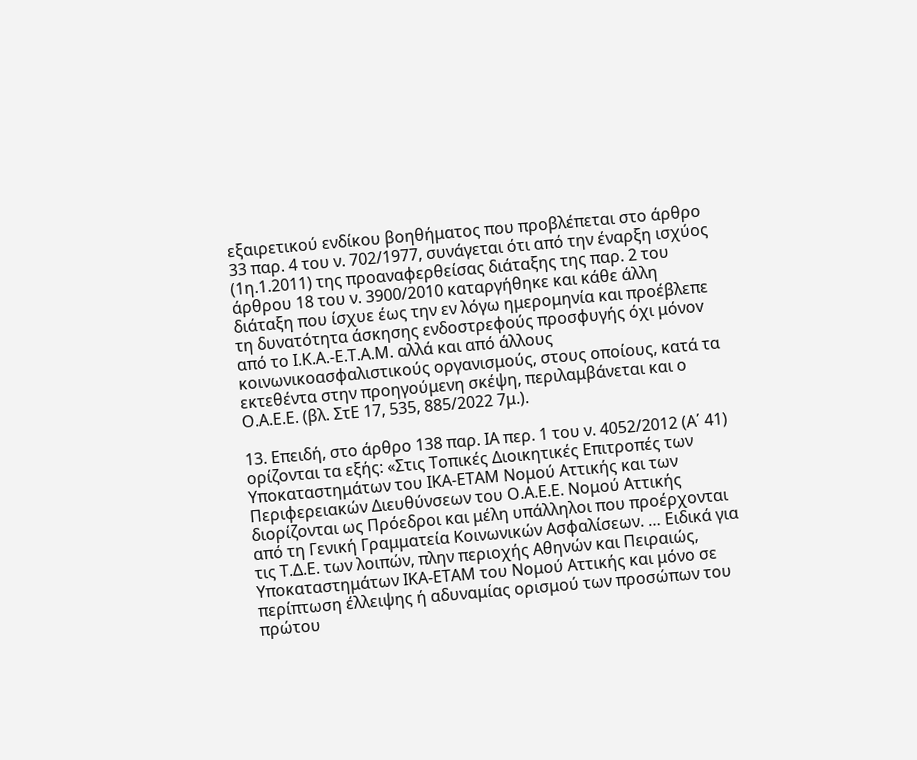εξαιρετικού ενδίκου βοηθήματος που προβλέπεται στο άρθρο 33 παρ. 4 του ν. 702/1977, συνάγεται ότι από την έναρξη ισχύος (1η.1.2011) της προαναφερθείσας διάταξης της παρ. 2 του άρθρου 18 του ν. 3900/2010 καταργήθηκε και κάθε άλλη διάταξη που ίσχυε έως την εν λόγω ημερομηνία και προέβλεπε τη δυνατότητα άσκησης ενδοστρεφούς προσφυγής όχι μόνοv από το Ι.Κ.Α.-Ε.Τ.Α.Μ. αλλά και από άλλους κοινωνικοασφαλιστικούς οργανισμούς, στους οποίους, κατά τα εκτεθέντα στην προηγούμενη σκέψη, περιλαμβάνεται και ο Ο.Α.Ε.Ε. (βλ. ΣτΕ 17, 535, 885/2022 7μ.).

13. Επειδή, στο άρθρο 138 παρ. ΙΑ περ. 1 του ν. 4052/2012 (Α΄ 41) ορίζονται τα εξής: «Στις Τοπικές Διοικητικές Επιτροπές των Υποκαταστημάτων του ΙΚΑ-ΕΤΑΜ Νομού Αττικής και των Περιφερειακών Διευθύνσεων του Ο.Α.Ε.Ε. Νομού Αττικής διορίζονται ως Πρόεδροι και μέλη υπάλληλοι που προέρχονται από τη Γενική Γραμματεία Κοινωνικών Ασφαλίσεων. … Ειδικά για τις Τ.Δ.Ε. των λοιπών, πλην περιοχής Αθηνών και Πειραιώς, Υποκαταστημάτων ΙΚΑ-ΕΤΑΜ του Νομού Αττικής και μόνο σε περίπτωση έλλειψης ή αδυναμίας ορισμού των προσώπων του πρώτου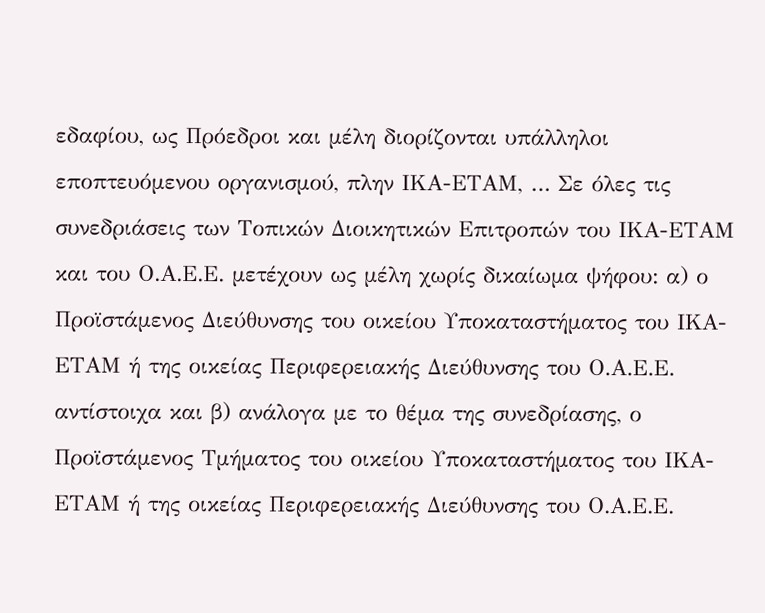εδαφίου, ως Πρόεδροι και μέλη διορίζονται υπάλληλοι εποπτευόμενου οργανισμού, πλην ΙΚΑ-ΕΤΑΜ, … Σε όλες τις συνεδριάσεις των Τοπικών Διοικητικών Επιτροπών του ΙΚΑ-ΕΤΑΜ και του Ο.Α.Ε.Ε. μετέχουν ως μέλη χωρίς δικαίωμα ψήφου: α) ο Προϊστάμενος Διεύθυνσης του οικείου Υποκαταστήματος του ΙΚΑ-ΕΤΑΜ ή της οικείας Περιφερειακής Διεύθυνσης του Ο.Α.Ε.Ε. αντίστοιχα και β) ανάλογα με το θέμα της συνεδρίασης, ο Προϊστάμενος Τμήματος του οικείου Υποκαταστήματος του ΙΚΑ-ΕΤΑΜ ή της οικείας Περιφερειακής Διεύθυνσης του Ο.Α.Ε.Ε.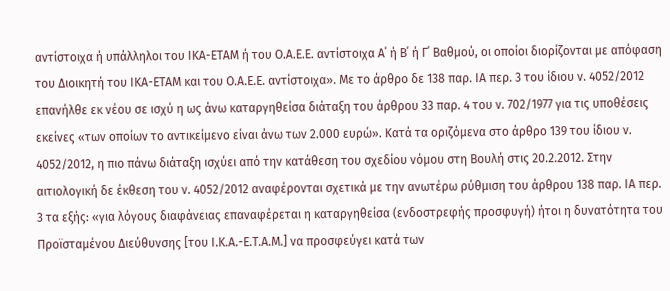αντίστοιχα ή υπάλληλοι του ΙΚΑ-ΕΤΑΜ ή του Ο.Α.Ε.Ε. αντίστοιχα Α΄ ή Β΄ ή Γ΄ Βαθμού, οι οποίοι διορίζονται με απόφαση του Διοικητή του ΙΚΑ-ΕΤΑΜ και του Ο.Α.Ε.Ε. αντίστοιχα». Με το άρθρο δε 138 παρ. ΙΑ περ. 3 του ίδιου ν. 4052/2012 επανήλθε εκ νέου σε ισχύ η ως άνω καταργηθείσα διάταξη του άρθρου 33 παρ. 4 του ν. 702/1977 για τις υποθέσεις εκείνες «των οποίων το αντικείμενο είναι άνω των 2.000 ευρώ». Κατά τα οριζόμενα στο άρθρο 139 του ίδιου ν. 4052/2012, η πιο πάνω διάταξη ισχύει από την κατάθεση του σχεδίου νόμου στη Βουλή στις 20.2.2012. Στην αιτιολογική δε έκθεση του ν. 4052/2012 αναφέρονται σχετικά με την ανωτέρω ρύθμιση του άρθρου 138 παρ. ΙΑ περ. 3 τα εξής: «για λόγους διαφάνειας επαναφέρεται η καταργηθείσα (ενδοστρεφής προσφυγή) ήτοι η δυνατότητα του Προϊσταμένου Διεύθυνσης [του Ι.Κ.Α.-Ε.Τ.Α.Μ.] να προσφεύγει κατά των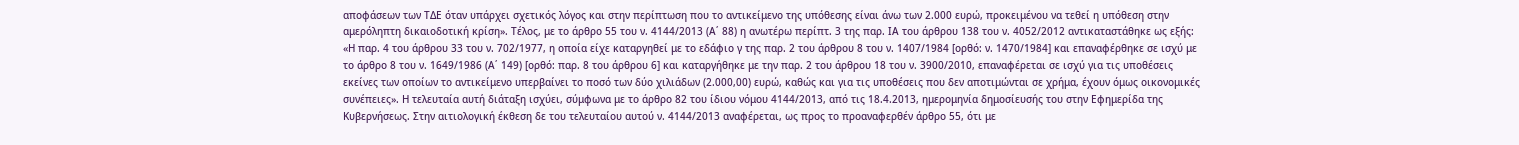αποφάσεων των ΤΔΕ όταν υπάρχει σχετικός λόγος και στην περίπτωση που το αντικείμενο της υπόθεσης είναι άνω των 2.000 ευρώ, προκειμένου να τεθεί η υπόθεση στην αμερόληπτη δικαιοδοτική κρίση». Τέλος, με το άρθρο 55 του ν. 4144/2013 (Α΄ 88) η ανωτέρω περίπτ. 3 της παρ. ΙΑ του άρθρου 138 του ν. 4052/2012 αντικαταστάθηκε ως εξής: «Η παρ. 4 του άρθρου 33 του ν. 702/1977, η οποία είχε καταργηθεί με το εδάφιο γ της παρ. 2 του άρθρου 8 του ν. 1407/1984 [ορθό: ν. 1470/1984] και επαναφέρθηκε σε ισχύ με το άρθρο 8 του ν. 1649/1986 (Α΄ 149) [ορθό: παρ. 8 του άρθρου 6] και καταργήθηκε με την παρ. 2 του άρθρου 18 του ν. 3900/2010, επαναφέρεται σε ισχύ για τις υποθέσεις εκείνες των οποίων το αντικείμενο υπερβαίνει το ποσό των δύο χιλιάδων (2.000,00) ευρώ, καθώς και για τις υποθέσεις που δεν αποτιμώνται σε χρήμα, έχουν όμως οικονομικές συνέπειες». Η τελευταία αυτή διάταξη ισχύει, σύμφωνα με το άρθρο 82 του ίδιου νόμου 4144/2013, από τις 18.4.2013, ημερομηνία δημοσίευσής του στην Εφημερίδα της Κυβερνήσεως. Στην αιτιολογική έκθεση δε του τελευταίου αυτού ν. 4144/2013 αναφέρεται, ως προς το προαναφερθέν άρθρο 55, ότι με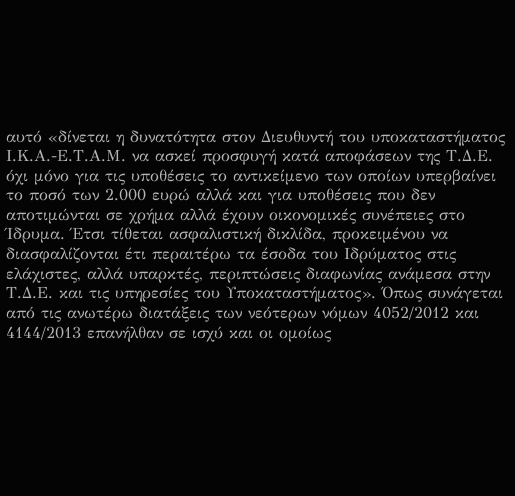αυτό «δίνεται η δυνατότητα στον Διευθυντή του υποκαταστήματος Ι.Κ.Α.-Ε.Τ.Α.Μ. να ασκεί προσφυγή κατά αποφάσεων της Τ.Δ.Ε. όχι μόνο για τις υποθέσεις το αντικείμενο των οποίων υπερβαίνει το ποσό των 2.000 ευρώ αλλά και για υποθέσεις που δεν αποτιμώνται σε χρήμα αλλά έχουν οικονομικές συνέπειες στο Ίδρυμα. Έτσι τίθεται ασφαλιστική δικλίδα, προκειμένου να διασφαλίζονται έτι περαιτέρω τα έσοδα του Ιδρύματος στις ελάχιστες, αλλά υπαρκτές, περιπτώσεις διαφωνίας ανάμεσα στην Τ.Δ.Ε. και τις υπηρεσίες του Υποκαταστήματος». Όπως συνάγεται από τις ανωτέρω διατάξεις των νεότερων νόμων 4052/2012 και 4144/2013 επανήλθαν σε ισχύ και οι ομοίως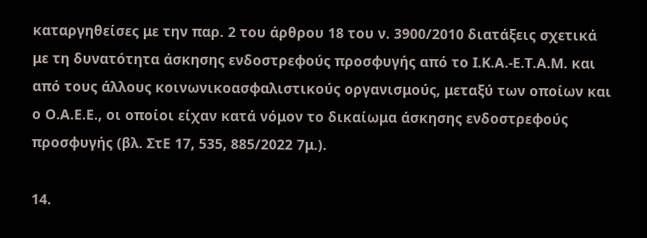καταργηθείσες με την παρ. 2 του άρθρου 18 του ν. 3900/2010 διατάξεις σχετικά με τη δυνατότητα άσκησης ενδοστρεφούς προσφυγής από το Ι.Κ.Α.-Ε.Τ.Α.Μ. και από τους άλλους κοινωνικοασφαλιστικούς οργανισμούς, μεταξύ των οποίων και ο Ο.Α.Ε.Ε., οι οποίοι είχαν κατά νόμον το δικαίωμα άσκησης ενδοστρεφούς προσφυγής (βλ. ΣτΕ 17, 535, 885/2022 7μ.).

14.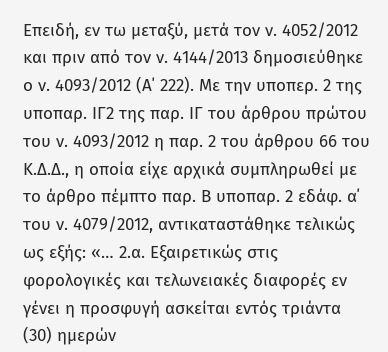Επειδή, εν τω μεταξύ, μετά τον ν. 4052/2012 και πριν από τον ν. 4144/2013 δημοσιεύθηκε ο ν. 4093/2012 (Α΄ 222). Με την υποπερ. 2 της υποπαρ. ΙΓ2 της παρ. ΙΓ του άρθρου πρώτου του ν. 4093/2012 η παρ. 2 του άρθρου 66 του Κ.Δ.Δ., η οποία είχε αρχικά συμπληρωθεί με το άρθρο πέμπτο παρ. Β υποπαρ. 2 εδάφ. α΄ του ν. 4079/2012, αντικαταστάθηκε τελικώς ως εξής: «… 2.α. Εξαιρετικώς στις φορολογικές και τελωνειακές διαφορές εν γένει η προσφυγή ασκείται εντός τριάντα (30) ημερών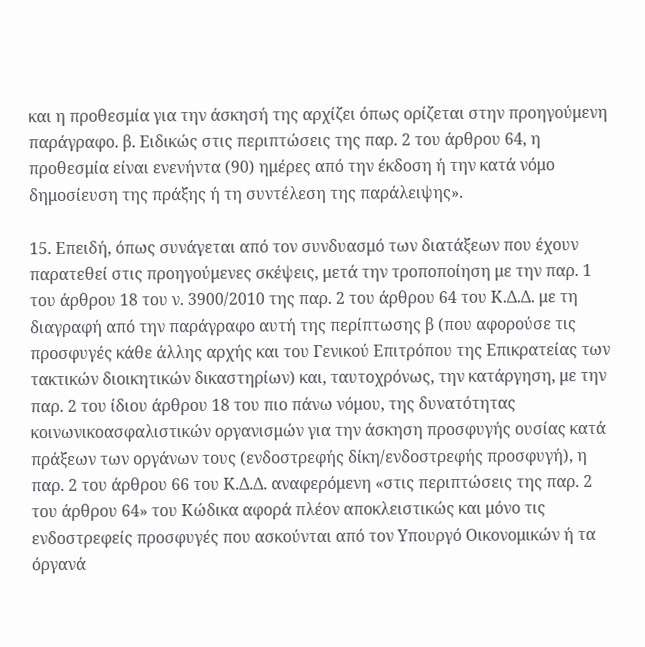και η προθεσμία για την άσκησή της αρχίζει όπως ορίζεται στην προηγούμενη παράγραφο. β. Ειδικώς στις περιπτώσεις της παρ. 2 του άρθρου 64, η προθεσμία είναι ενενήντα (90) ημέρες από την έκδοση ή την κατά νόμο δημοσίευση της πράξης ή τη συντέλεση της παράλειψης».

15. Επειδή, όπως συνάγεται από τον συνδυασμό των διατάξεων που έχουν παρατεθεί στις προηγούμενες σκέψεις, μετά την τροποποίηση με την παρ. 1 του άρθρου 18 του ν. 3900/2010 της παρ. 2 του άρθρου 64 του Κ.Δ.Δ. με τη διαγραφή από την παράγραφο αυτή της περίπτωσης β (που αφορούσε τις προσφυγές κάθε άλλης αρχής και του Γενικού Επιτρόπου της Επικρατείας των τακτικών διοικητικών δικαστηρίων) και, ταυτοχρόνως, την κατάργηση, με την παρ. 2 του ίδιου άρθρου 18 του πιο πάνω νόμου, της δυνατότητας κοινωνικοασφαλιστικών οργανισμών για την άσκηση προσφυγής ουσίας κατά πράξεων των οργάνων τους (ενδοστρεφής δίκη/ενδοστρεφής προσφυγή), η παρ. 2 του άρθρου 66 του Κ.Δ.Δ. αναφερόμενη «στις περιπτώσεις της παρ. 2 του άρθρου 64» του Κώδικα αφορά πλέον αποκλειστικώς και μόνο τις ενδοστρεφείς προσφυγές που ασκούνται από τον Υπουργό Οικονομικών ή τα όργανά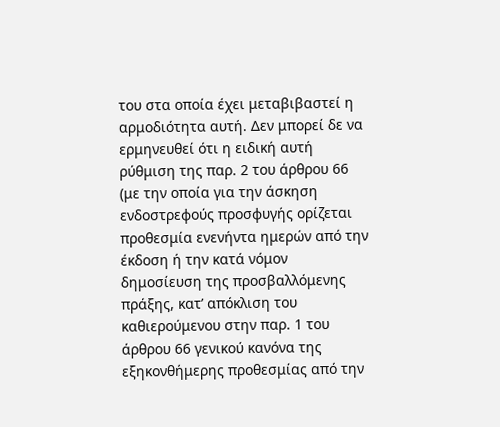του στα οποία έχει μεταβιβαστεί η αρμοδιότητα αυτή. Δεν μπορεί δε να ερμηνευθεί ότι η ειδική αυτή ρύθμιση της παρ. 2 του άρθρου 66 (με την οποία για την άσκηση ενδοστρεφούς προσφυγής ορίζεται προθεσμία ενενήντα ημερών από την έκδοση ή την κατά νόμον δημοσίευση της προσβαλλόμενης πράξης, κατ’ απόκλιση του καθιερούμενου στην παρ. 1 του άρθρου 66 γενικού κανόνα της εξηκονθήμερης προθεσμίας από την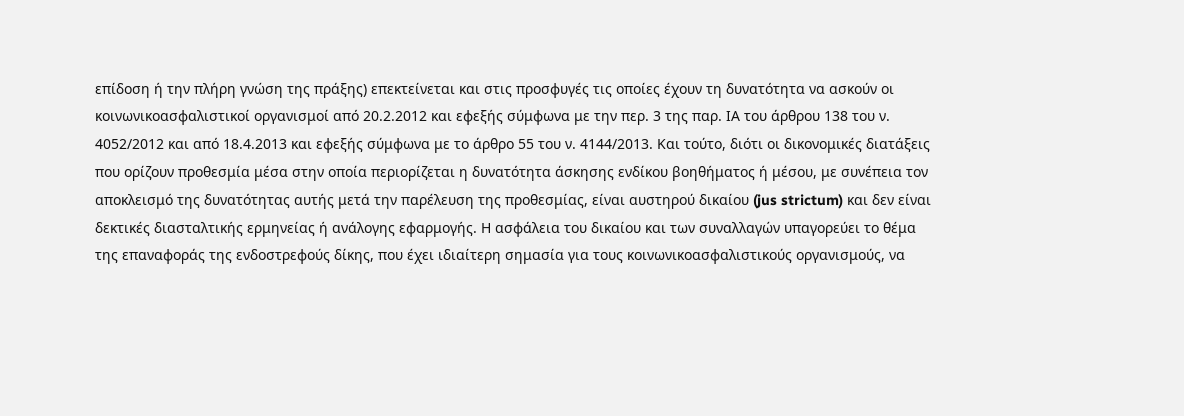επίδοση ή την πλήρη γνώση της πράξης) επεκτείνεται και στις προσφυγές τις οποίες έχουν τη δυνατότητα να ασκούν οι κοινωνικοασφαλιστικοί οργανισμοί από 20.2.2012 και εφεξής σύμφωνα με την περ. 3 της παρ. ΙΑ του άρθρου 138 του ν. 4052/2012 και από 18.4.2013 και εφεξής σύμφωνα με το άρθρο 55 του ν. 4144/2013. Και τούτο, διότι οι δικονομικές διατάξεις που ορίζουν προθεσμία μέσα στην οποία περιορίζεται η δυνατότητα άσκησης ενδίκου βοηθήματος ή μέσου, με συνέπεια τον αποκλεισμό της δυνατότητας αυτής μετά την παρέλευση της προθεσμίας, είναι αυστηρού δικαίου (jus strictum) και δεν είναι δεκτικές διασταλτικής ερμηνείας ή ανάλογης εφαρμογής. Η ασφάλεια του δικαίου και των συναλλαγών υπαγορεύει το θέμα της επαναφοράς της ενδοστρεφούς δίκης, που έχει ιδιαίτερη σημασία για τους κοινωνικοασφαλιστικούς οργανισμούς, να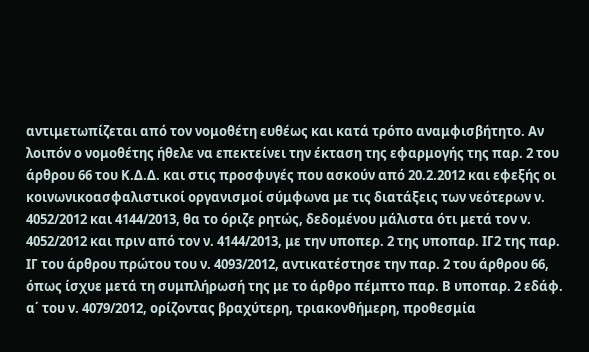αντιμετωπίζεται από τον νομοθέτη ευθέως και κατά τρόπο αναμφισβήτητο. Αν λοιπόν ο νομοθέτης ήθελε να επεκτείνει την έκταση της εφαρμογής της παρ. 2 του άρθρου 66 του Κ.Δ.Δ. και στις προσφυγές που ασκούν από 20.2.2012 και εφεξής οι κοινωνικοασφαλιστικοί οργανισμοί σύμφωνα με τις διατάξεις των νεότερων ν. 4052/2012 και 4144/2013, θα το όριζε ρητώς, δεδομένου μάλιστα ότι μετά τον ν. 4052/2012 και πριν από τον ν. 4144/2013, με την υποπερ. 2 της υποπαρ. ΙΓ2 της παρ. ΙΓ του άρθρου πρώτου του ν. 4093/2012, αντικατέστησε την παρ. 2 του άρθρου 66, όπως ίσχυε μετά τη συμπλήρωσή της με το άρθρο πέμπτο παρ. Β υποπαρ. 2 εδάφ. α΄ του ν. 4079/2012, ορίζοντας βραχύτερη, τριακονθήμερη, προθεσμία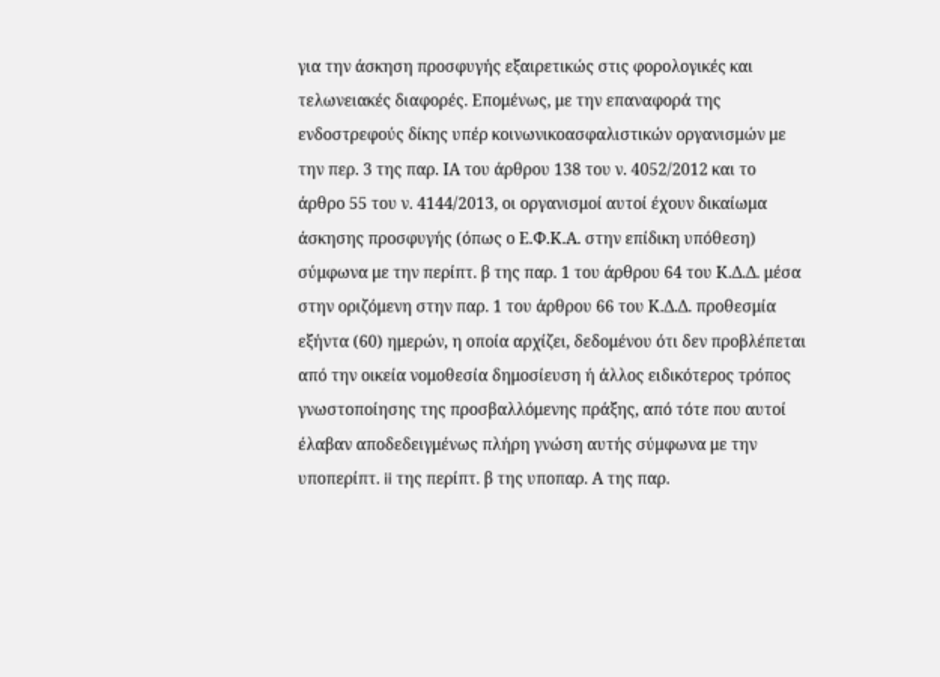για την άσκηση προσφυγής εξαιρετικώς στις φορολογικές και τελωνειακές διαφορές. Επομένως, με την επαναφορά της ενδοστρεφούς δίκης υπέρ κοινωνικοασφαλιστικών οργανισμών με την περ. 3 της παρ. ΙΑ του άρθρου 138 του ν. 4052/2012 και το άρθρο 55 του ν. 4144/2013, οι οργανισμοί αυτοί έχουν δικαίωμα άσκησης προσφυγής (όπως ο Ε.Φ.Κ.Α. στην επίδικη υπόθεση) σύμφωνα με την περίπτ. β της παρ. 1 του άρθρου 64 του Κ.Δ.Δ. μέσα στην οριζόμενη στην παρ. 1 του άρθρου 66 του Κ.Δ.Δ. προθεσμία εξήντα (60) ημερών, η οποία αρχίζει, δεδομένου ότι δεν προβλέπεται από την οικεία νομοθεσία δημοσίευση ή άλλος ειδικότερος τρόπος γνωστοποίησης της προσβαλλόμενης πράξης, από τότε που αυτοί έλαβαν αποδεδειγμένως πλήρη γνώση αυτής σύμφωνα με την υποπερίπτ. ii της περίπτ. β της υποπαρ. Α της παρ.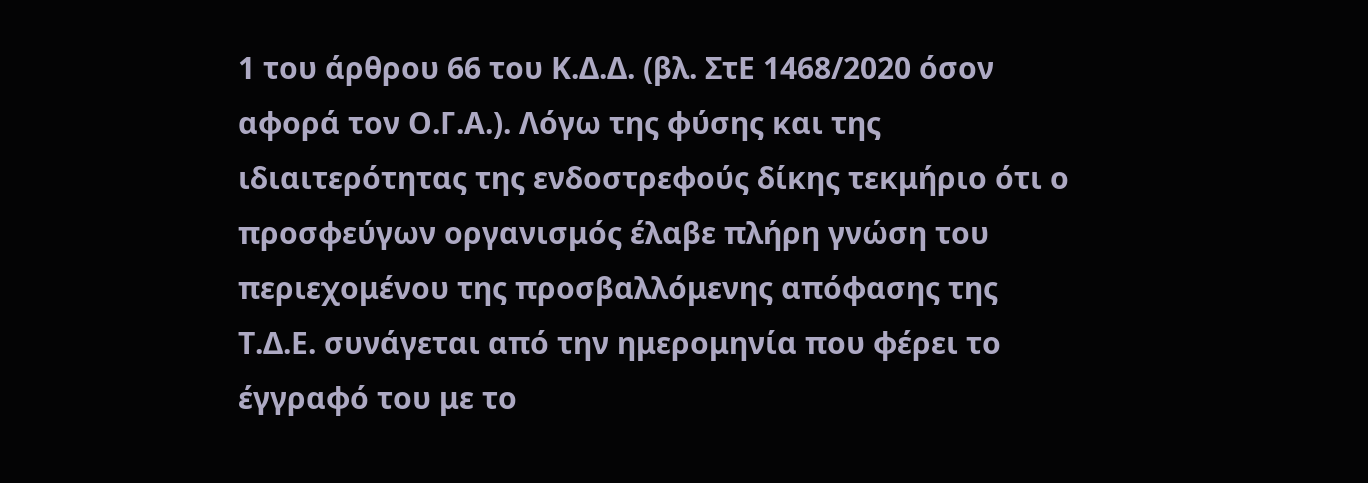1 του άρθρου 66 του Κ.Δ.Δ. (βλ. ΣτΕ 1468/2020 όσον αφορά τον Ο.Γ.Α.). Λόγω της φύσης και της ιδιαιτερότητας της ενδοστρεφούς δίκης τεκμήριο ότι ο προσφεύγων οργανισμός έλαβε πλήρη γνώση του περιεχομένου της προσβαλλόμενης απόφασης της Τ.Δ.Ε. συνάγεται από την ημερομηνία που φέρει το έγγραφό του με το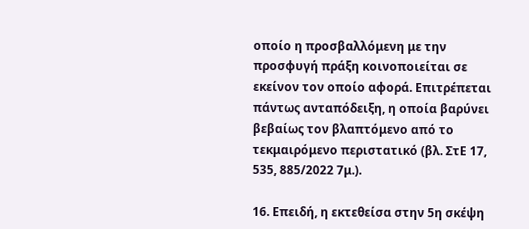οποίο η προσβαλλόμενη με την προσφυγή πράξη κοινοποιείται σε εκείνον τον οποίο αφορά. Επιτρέπεται πάντως ανταπόδειξη, η οποία βαρύνει βεβαίως τον βλαπτόμενο από το τεκμαιρόμενο περιστατικό (βλ. ΣτΕ 17, 535, 885/2022 7μ.).

16. Επειδή, η εκτεθείσα στην 5η σκέψη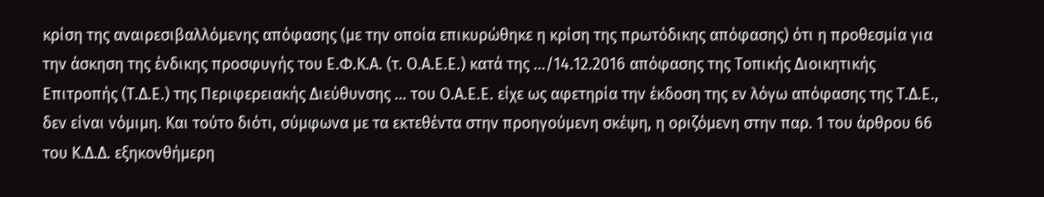κρίση της αναιρεσιβαλλόμενης απόφασης (με την οποία επικυρώθηκε η κρίση της πρωτόδικης απόφασης) ότι η προθεσμία για την άσκηση της ένδικης προσφυγής του Ε.Φ.Κ.Α. (τ. Ο.Α.Ε.Ε.) κατά της .../14.12.2016 απόφασης της Τοπικής Διοικητικής Επιτροπής (Τ.Δ.Ε.) της Περιφερειακής Διεύθυνσης ... του Ο.Α.Ε.Ε. είχε ως αφετηρία την έκδοση της εν λόγω απόφασης της Τ.Δ.Ε., δεν είναι νόμιμη. Και τούτο διότι, σύμφωνα με τα εκτεθέντα στην προηγούμενη σκέψη, η οριζόμενη στην παρ. 1 του άρθρου 66 του Κ.Δ.Δ. εξηκονθήμερη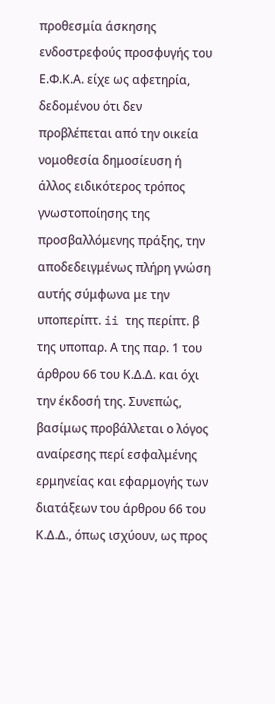προθεσμία άσκησης ενδοστρεφούς προσφυγής του Ε.Φ.Κ.Α. είχε ως αφετηρία, δεδομένου ότι δεν προβλέπεται από την οικεία νομοθεσία δημοσίευση ή άλλος ειδικότερος τρόπος γνωστοποίησης της προσβαλλόμενης πράξης, την αποδεδειγμένως πλήρη γνώση αυτής σύμφωνα με την υποπερίπτ. ii της περίπτ. β της υποπαρ. Α της παρ. 1 του άρθρου 66 του Κ.Δ.Δ. και όχι την έκδοσή της. Συνεπώς, βασίμως προβάλλεται ο λόγος αναίρεσης περί εσφαλμένης ερμηνείας και εφαρμογής των διατάξεων του άρθρου 66 του Κ.Δ.Δ., όπως ισχύουν, ως προς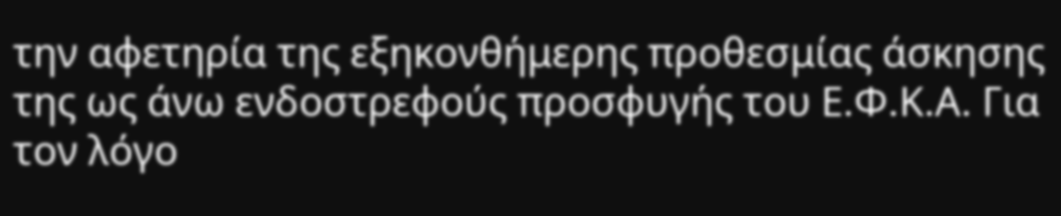την αφετηρία της εξηκονθήμερης προθεσμίας άσκησης της ως άνω ενδοστρεφούς προσφυγής του Ε.Φ.Κ.Α. Για τον λόγο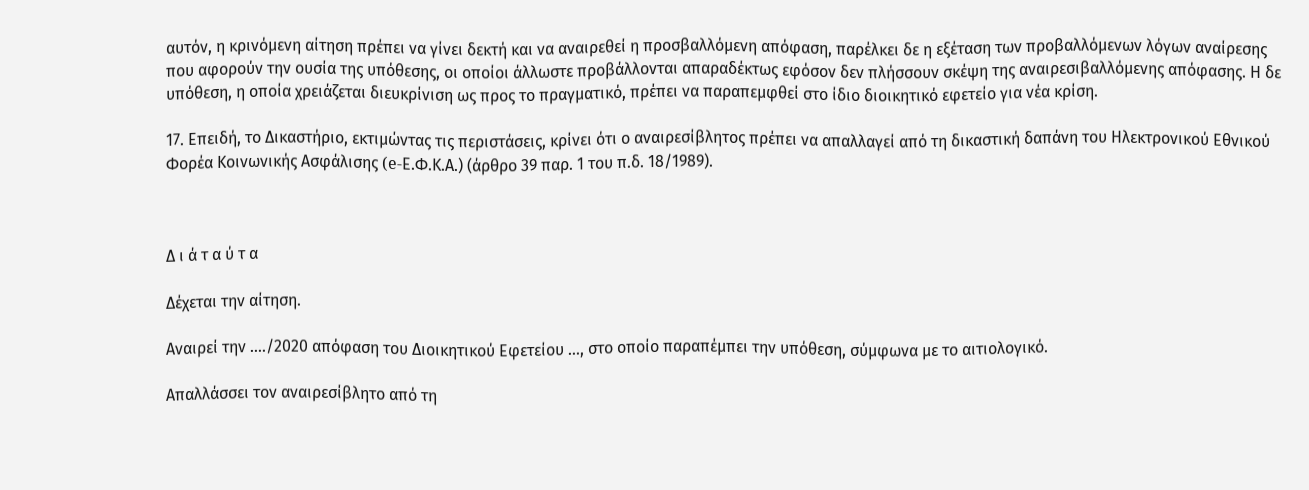αυτόν, η κρινόμενη αίτηση πρέπει να γίνει δεκτή και να αναιρεθεί η προσβαλλόμενη απόφαση, παρέλκει δε η εξέταση των προβαλλόμενων λόγων αναίρεσης που αφορούν την ουσία της υπόθεσης, οι οποίοι άλλωστε προβάλλονται απαραδέκτως εφόσον δεν πλήσσουν σκέψη της αναιρεσιβαλλόμενης απόφασης. Η δε υπόθεση, η οποία χρειάζεται διευκρίνιση ως προς το πραγματικό, πρέπει να παραπεμφθεί στο ίδιο διοικητικό εφετείο για νέα κρίση.

17. Επειδή, το Δικαστήριο, εκτιμώντας τις περιστάσεις, κρίνει ότι ο αναιρεσίβλητος πρέπει να απαλλαγεί από τη δικαστική δαπάνη του Ηλεκτρονικού Εθνικού Φορέα Κοινωνικής Ασφάλισης (e-Ε.Φ.Κ.Α.) (άρθρο 39 παρ. 1 του π.δ. 18/1989).



Δ ι ά τ α ύ τ α

Δέχεται την αίτηση.

Αναιρεί την ..../2020 απόφαση του Διοικητικού Εφετείου ..., στο οποίο παραπέμπει την υπόθεση, σύμφωνα με το αιτιολογικό.

Απαλλάσσει τον αναιρεσίβλητο από τη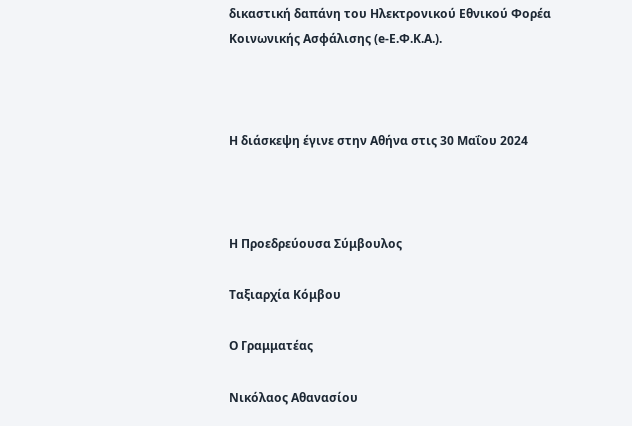δικαστική δαπάνη του Ηλεκτρονικού Εθνικού Φορέα Κοινωνικής Ασφάλισης (e-Ε.Φ.Κ.Α.).



Η διάσκεψη έγινε στην Αθήνα στις 30 Μαΐου 2024



Η Προεδρεύουσα Σύμβουλος

Ταξιαρχία Κόμβου

Ο Γραμματέας

Νικόλαος Αθανασίου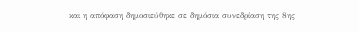και η απόφαση δημοσιεύθηκε σε δημόσια συνεδρίαση της 8ης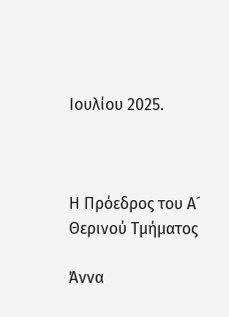Ιουλίου 2025.



Η Πρόεδρος του Α´ Θερινού Τμήματος

Άννα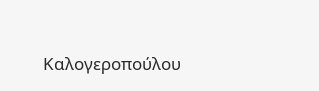Καλογεροπούλου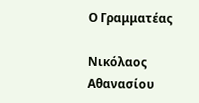Ο Γραμματέας

Νικόλαος Αθανασίου